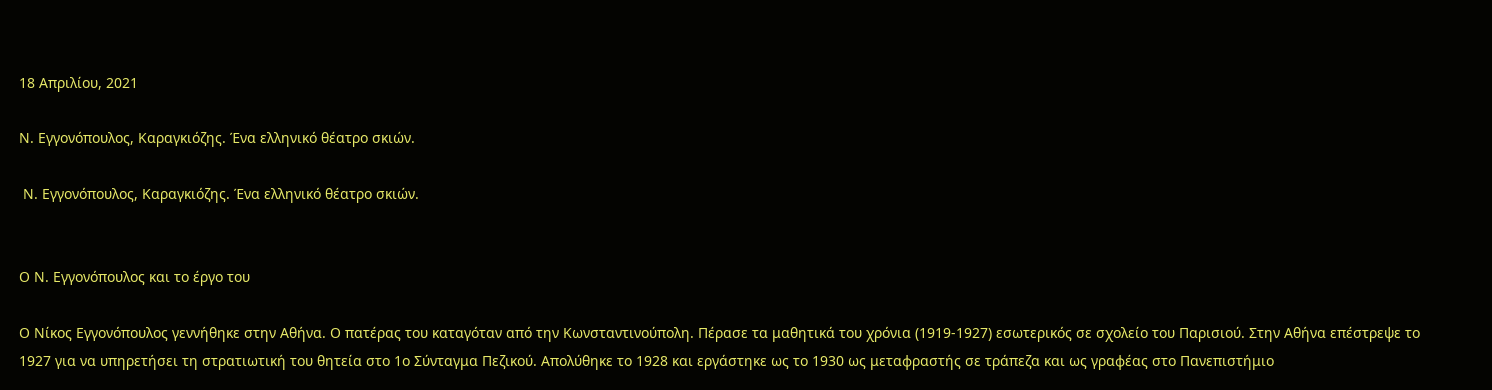18 Απριλίου, 2021

Ν. Εγγονόπουλος, Καραγκιόζης. Ένα ελληνικό θέατρο σκιών.

 Ν. Εγγονόπουλος, Καραγκιόζης. Ένα ελληνικό θέατρο σκιών.


Ο Ν. Εγγονόπουλος και το έργο του

Ο Νίκος Εγγονόπουλος γεννήθηκε στην Αθήνα. Ο πατέρας του καταγόταν από την Κωνσταντινούπολη. Πέρασε τα μαθητικά του χρόνια (1919-1927) εσωτερικός σε σχολείο του Παρισιού. Στην Αθήνα επέστρεψε το 1927 για να υπηρετήσει τη στρατιωτική του θητεία στο 1ο Σύνταγμα Πεζικού. Απολύθηκε το 1928 και εργάστηκε ως το 1930 ως μεταφραστής σε τράπεζα και ως γραφέας στο Πανεπιστήμιο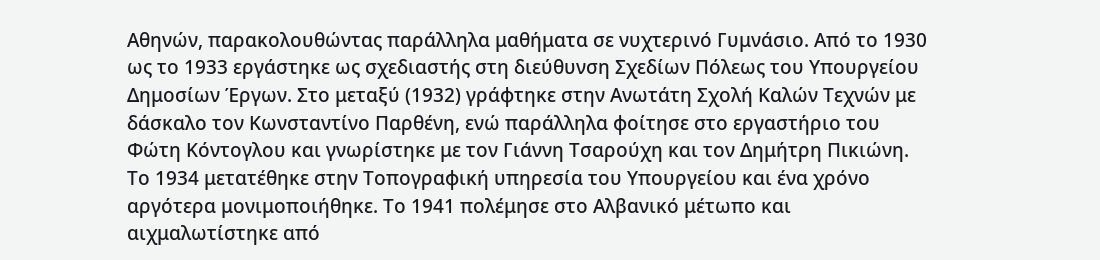Αθηνών, παρακολουθώντας παράλληλα μαθήματα σε νυχτερινό Γυμνάσιο. Από το 1930 ως το 1933 εργάστηκε ως σχεδιαστής στη διεύθυνση Σχεδίων Πόλεως του Υπουργείου Δημοσίων Έργων. Στο μεταξύ (1932) γράφτηκε στην Ανωτάτη Σχολή Καλών Τεχνών με δάσκαλο τον Κωνσταντίνο Παρθένη, ενώ παράλληλα φοίτησε στο εργαστήριο του Φώτη Κόντογλου και γνωρίστηκε με τον Γιάννη Τσαρούχη και τον Δημήτρη Πικιώνη. Το 1934 μετατέθηκε στην Τοπογραφική υπηρεσία του Υπουργείου και ένα χρόνο αργότερα μονιμοποιήθηκε. Το 1941 πολέμησε στο Αλβανικό μέτωπο και αιχμαλωτίστηκε από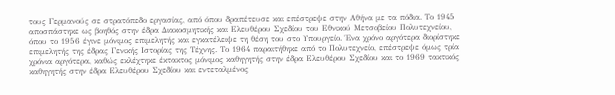τους Γερμανούς σε στρατόπεδο εργασίας, από όπου δραπέτευσε και επέστρεψε στην Αθήνα με τα πόδια. Το 1945 αποσπάστηκε ως βοηθός στην έδρα Διακοσμητικής και Ελευθέρου Σχεδίου του Εθνικού Μετσοβείου Πολυτεχνείου, όπου το 1956 έγινε μόνιμος επιμελητής και εγκατέλειψε τη θέση του στο Υπουργείο. Ένα χρόνο αργότερα διορίστηκε επιμελητής της έδρας Γενικής Ιστορίας της Τέχνης. Το 1964 παραιτήθηκε από το Πολυτεχνείο, επέστρεψε όμως τρία χρόνια αργότερα, καθώς εκλέχτηκε έκτακτος μόνιμος καθηγητής στην έδρα Ελευθέρου Σχεδίου και το 1969 τακτικός καθηγητής στην έδρα Ελευθέρου Σχεδίου και εντεταλμένος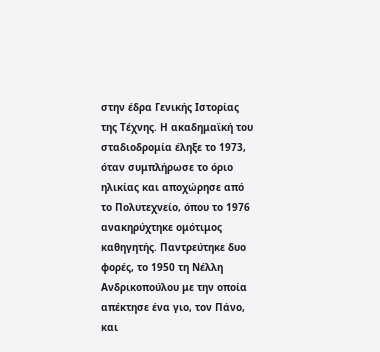στην έδρα Γενικής Ιστορίας της Τέχνης. Η ακαδημαϊκή του σταδιοδρομία έληξε το 1973, όταν συμπλήρωσε το όριο ηλικίας και αποχώρησε από το Πολυτεχνείο, όπου το 1976 ανακηρύχτηκε ομότιμος καθηγητής. Παντρεύτηκε δυο φορές, το 1950 τη Νέλλη Ανδρικοπούλου με την οποία απέκτησε ένα γιο, τον Πάνο, και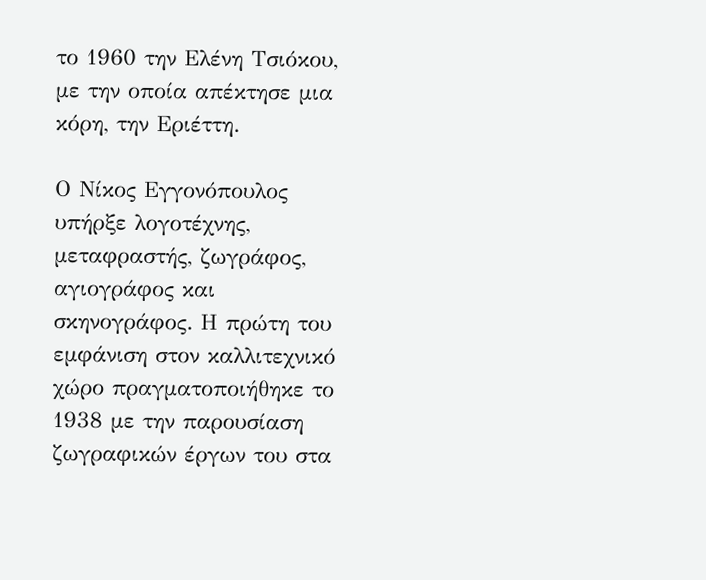το 1960 την Ελένη Τσιόκου, με την οποία απέκτησε μια κόρη, την Εριέττη.

Ο Νίκος Εγγονόπουλος υπήρξε λογοτέχνης, μεταφραστής, ζωγράφος, αγιογράφος και σκηνογράφος. Η πρώτη του εμφάνιση στον καλλιτεχνικό χώρο πραγματοποιήθηκε το 1938 με την παρουσίαση ζωγραφικών έργων του στα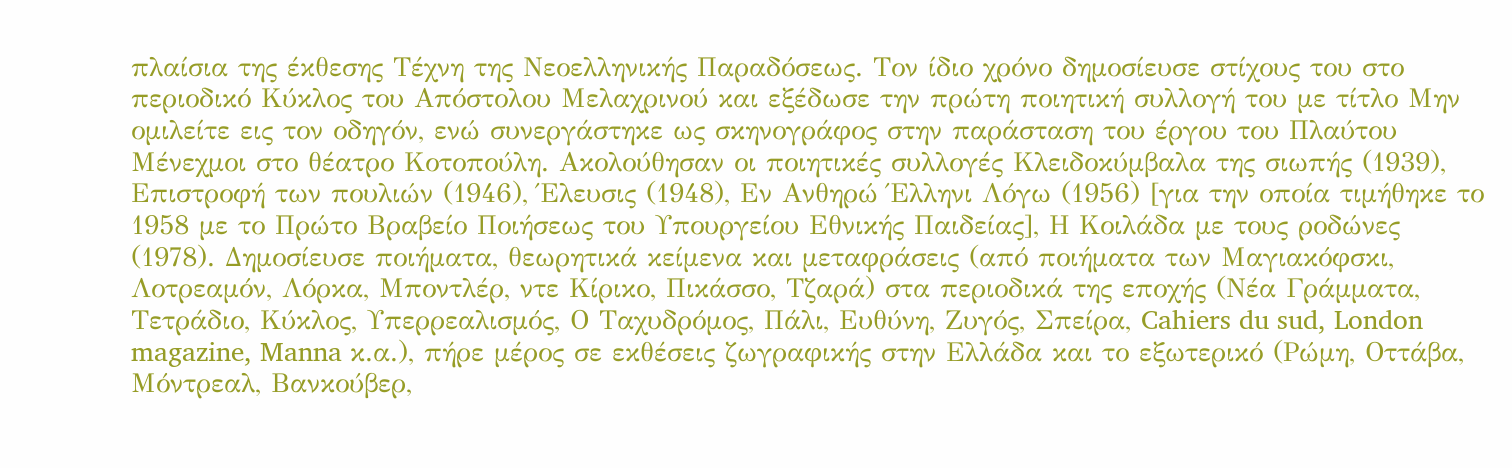πλαίσια της έκθεσης Τέχνη της Νεοελληνικής Παραδόσεως. Τον ίδιο χρόνο δημοσίευσε στίχους του στο περιοδικό Κύκλος του Απόστολου Μελαχρινού και εξέδωσε την πρώτη ποιητική συλλογή του με τίτλο Μην ομιλείτε εις τον οδηγόν, ενώ συνεργάστηκε ως σκηνογράφος στην παράσταση του έργου του Πλαύτου Μένεχμοι στο θέατρο Κοτοπούλη. Ακολούθησαν οι ποιητικές συλλογές Κλειδοκύμβαλα της σιωπής (1939), Επιστροφή των πουλιών (1946), Έλευσις (1948), Εν Ανθηρώ Έλληνι Λόγω (1956) [για την οποία τιμήθηκε το 1958 με το Πρώτο Βραβείο Ποιήσεως του Υπουργείου Εθνικής Παιδείας], Η Κοιλάδα με τους ροδώνες (1978). Δημοσίευσε ποιήματα, θεωρητικά κείμενα και μεταφράσεις (από ποιήματα των Μαγιακόφσκι, Λοτρεαμόν, Λόρκα, Μποντλέρ, ντε Κίρικο, Πικάσσο, Τζαρά) στα περιοδικά της εποχής (Νέα Γράμματα, Τετράδιο, Κύκλος, Υπερρεαλισμός, Ο Ταχυδρόμος, Πάλι, Ευθύνη, Ζυγός, Σπείρα, Cahiers du sud, London magazine, Manna κ.α.), πήρε μέρος σε εκθέσεις ζωγραφικής στην Ελλάδα και το εξωτερικό (Ρώμη, Οττάβα, Μόντρεαλ, Βανκούβερ,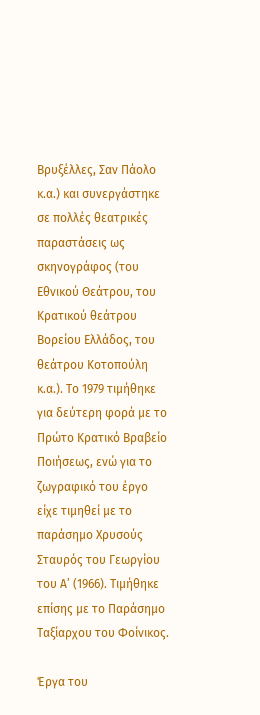Βρυξέλλες, Σαν Πάολο κ.α.) και συνεργάστηκε σε πολλές θεατρικές παραστάσεις ως σκηνογράφος (του Εθνικού Θεάτρου, του Κρατικού θεάτρου Βορείου Ελλάδος, του θεάτρου Κοτοπούλη κ.α.). Το 1979 τιμήθηκε για δεύτερη φορά με το Πρώτο Κρατικό Βραβείο Ποιήσεως, ενώ για το ζωγραφικό του έργο είχε τιμηθεί με το παράσημο Χρυσούς Σταυρός του Γεωργίου του Α’ (1966). Τιμήθηκε επίσης με το Παράσημο Ταξίαρχου του Φοίνικος.

Έργα του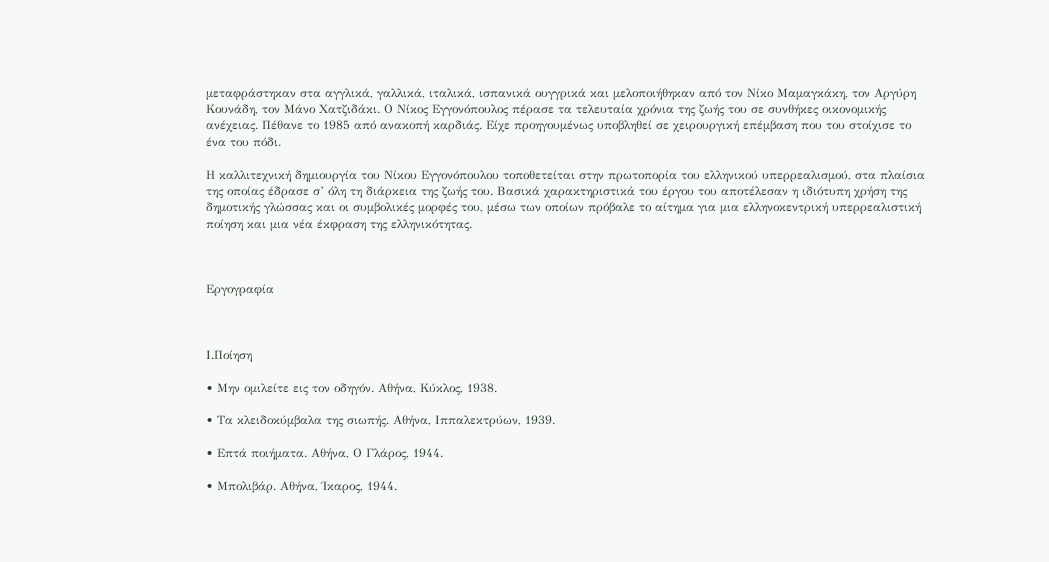μεταφράστηκαν στα αγγλικά, γαλλικά, ιταλικά, ισπανικά ουγγρικά και μελοποιήθηκαν από τον Νίκο Μαμαγκάκη, τον Αργύρη Κουνάδη, τον Μάνο Χατζιδάκι. Ο Νίκος Εγγονόπουλος πέρασε τα τελευταία χρόνια της ζωής του σε συνθήκες οικονομικής ανέχειας. Πέθανε το 1985 από ανακοπή καρδιάς. Είχε προηγουμένως υποβληθεί σε χειρουργική επέμβαση που του στοίχισε το ένα του πόδι.

Η καλλιτεχνική δημιουργία του Νίκου Εγγονόπουλου τοποθετείται στην πρωτοπορία του ελληνικού υπερρεαλισμού, στα πλαίσια της οποίας έδρασε σ’ όλη τη διάρκεια της ζωής του. Βασικά χαρακτηριστικά του έργου του αποτέλεσαν η ιδιότυπη χρήση της δημοτικής γλώσσας και οι συμβολικές μορφές του, μέσω των οποίων πρόβαλε το αίτημα για μια ελληνοκεντρική υπερρεαλιστική ποίηση και μια νέα έκφραση της ελληνικότητας.



Εργογραφία



Ι.Ποίηση

• Μην ομιλείτε εις τον οδηγόν. Αθήνα, Κύκλος, 1938.

• Τα κλειδοκύμβαλα της σιωπής. Αθήνα, Ιππαλεκτρύων, 1939.

• Επτά ποιήματα. Αθήνα, Ο Γλάρος, 1944.

• Μπολιβάρ. Αθήνα, Ίκαρος, 1944.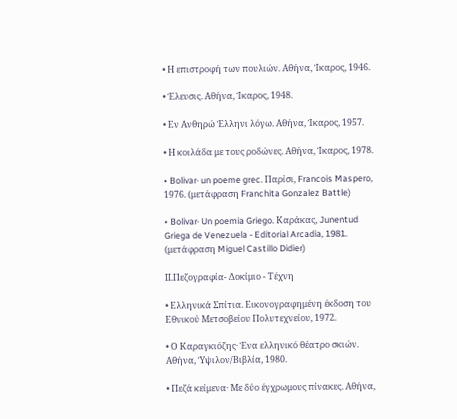• Η επιστροφή των πουλιών. Αθήνα, Ίκαρος, 1946.

• Έλευσις. Αθήνα, Ίκαρος, 1948.

• Εν Ανθηρώ Έλληνι λόγω. Αθήνα, Ίκαρος, 1957.

• Η κοιλάδα με τους ροδώνες. Αθήνα, Ίκαρος, 1978.

• Bolivar· un poeme grec. Παρίσι, Francois Maspero, 1976. (μετάφραση Franchita Gonzalez Battle)

• Bolivar· Un poemia Griego. Καράκας, Junentud Griega de Venezuela - Editorial Arcadia, 1981. (μετάφραση Miguel Castillo Didier)

ΙΙ.Πεζογραφία- Δοκίμιο - Τέχνη

• Ελληνικά Σπίτια. Εικονογραφημένη έκδοση του Εθνικού Μετσοβείου Πολυτεχνείου, 1972.

• Ο Καραγκιόζης· Ένα ελληνικό θέατρο σκιών. Αθήνα, Ύψιλον/Βιβλία, 1980.

• Πεζά κείμενα· Με δύο έγχρωμους πίνακες. Αθήνα,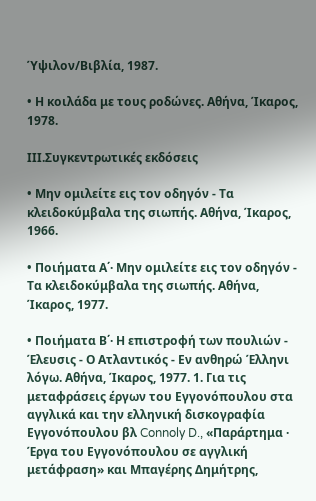Ύψιλον/Βιβλία, 1987.

• Η κοιλάδα με τους ροδώνες. Αθήνα, Ίκαρος, 1978.

ΙΙΙ.Συγκεντρωτικές εκδόσεις

• Μην ομιλείτε εις τον οδηγόν - Τα κλειδοκύμβαλα της σιωπής. Αθήνα, Ίκαρος, 1966.

• Ποιήματα Α΄· Μην ομιλείτε εις τον οδηγόν - Τα κλειδοκύμβαλα της σιωπής. Αθήνα, Ίκαρος, 1977.

• Ποιήματα Β΄· Η επιστροφή των πουλιών - Έλευσις - Ο Ατλαντικός - Εν ανθηρώ Έλληνι λόγω. Αθήνα, Ίκαρος, 1977. 1. Για τις μεταφράσεις έργων του Εγγονόπουλου στα αγγλικά και την ελληνική δισκογραφία Εγγονόπουλου βλ Connoly D., «Παράρτημα · Έργα του Εγγονόπουλου σε αγγλική μετάφραση» και Μπαγέρης Δημήτρης,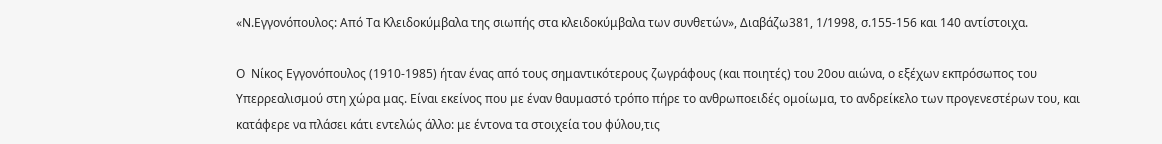«Ν.Εγγονόπουλος: Από Τα Κλειδοκύμβαλα της σιωπής στα κλειδοκύμβαλα των συνθετών», Διαβάζω381, 1/1998, σ.155-156 και 140 αντίστοιχα.

Ο  Νίκος Εγγονόπουλος (1910-1985) ήταν ένας από τους σημαντικότερους ζωγράφους (και ποιητές) του 20ου αιώνα, ο εξέχων εκπρόσωπος του Υπερρεαλισμού στη χώρα μας. Είναι εκείνος που με έναν θαυμαστό τρόπο πήρε το ανθρωποειδές ομοίωμα, το ανδρείκελο των προγενεστέρων του, και κατάφερε να πλάσει κάτι εντελώς άλλο: με έντονα τα στοιχεία του φύλου,τις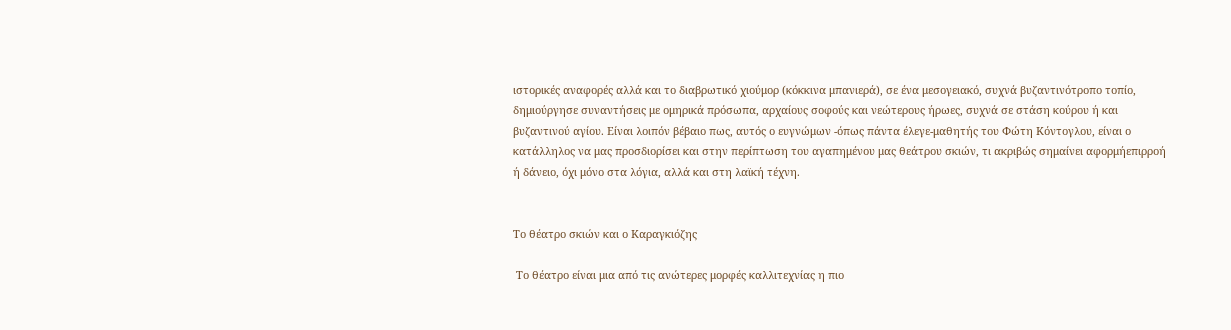ιστορικές αναφορές αλλά και το διαβρωτικό χιούμορ (κόκκινα μπανιερά), σε ένα μεσογειακό, συχνά βυζαντινότροπο τοπίο, δημιούργησε συναντήσεις με ομηρικά πρόσωπα, αρχαίους σοφούς και νεώτερους ήρωες, συχνά σε στάση κούρου ή και βυζαντινού αγίου. Είναι λοιπόν βέβαιο πως, αυτός ο ευγνώμων -όπως πάντα έλεγε-μαθητής του Φώτη Κόντογλου, είναι ο κατάλληλος να μας προσδιορίσει και στην περίπτωση του αγαπημένου μας θεάτρου σκιών, τι ακριβώς σημαίνει αφορμήεπιρροή ή δάνειο, όχι μόνο στα λόγια, αλλά και στη λαϊκή τέχνη.


Το θέατρο σκιών και ο Καραγκιόζης

 Το θέατρο είναι μια από τις ανώτερες μορφές καλλιτεχνίας η πιο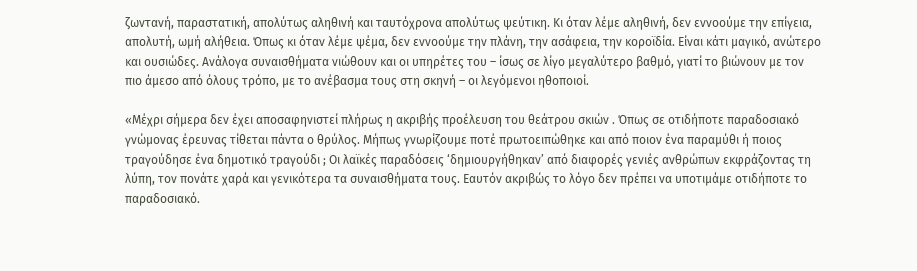ζωντανή, παραστατική, απολύτως αληθινή και ταυτόχρονα απολύτως ψεύτικη. Κι όταν λέμε αληθινή, δεν εννοούμε την επίγεια, απολυτή, ωμή αλήθεια. Όπως κι όταν λέμε ψέμα, δεν εννοούμε την πλάνη, την ασάφεια, την κοροϊδία. Είναι κάτι μαγικό, ανώτερο και ουσιώδες. Ανάλογα συναισθήματα νιώθουν και οι υπηρέτες του – ίσως σε λίγο μεγαλύτερο βαθμό, γιατί το βιώνουν με τον πιο άμεσο από όλους τρόπο, με το ανέβασμα τους στη σκηνή – οι λεγόμενοι ηθοποιοί.

«Μέχρι σήμερα δεν έχει αποσαφηνιστεί πλήρως η ακριβής προέλευση του θεάτρου σκιών . Όπως σε οτιδήποτε παραδοσιακό γνώμονας έρευνας τίθεται πάντα ο θρύλος. Μήπως γνωρίζουμε ποτέ πρωτοειπώθηκε και από ποιον ένα παραμύθι ή ποιος τραγούδησε ένα δημοτικό τραγούδι ; Οι λαϊκές παραδόσεις ‘δημιουργήθηκαν’ από διαφορές γενιές ανθρώπων εκφράζοντας τη λύπη, τον πονάτε χαρά και γενικότερα τα συναισθήματα τους. Εαυτόν ακριβώς το λόγο δεν πρέπει να υποτιμάμε οτιδήποτε το παραδοσιακό.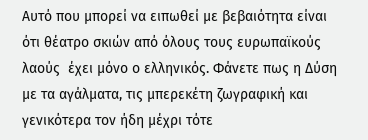Αυτό που μπορεί να ειπωθεί με βεβαιότητα είναι ότι θέατρο σκιών από όλους τους ευρωπαϊκούς λαούς  έχει μόνο ο ελληνικός. Φάνετε πως η Δύση με τα αγάλματα, τις μπερεκέτη ζωγραφική και γενικότερα τον ήδη μέχρι τότε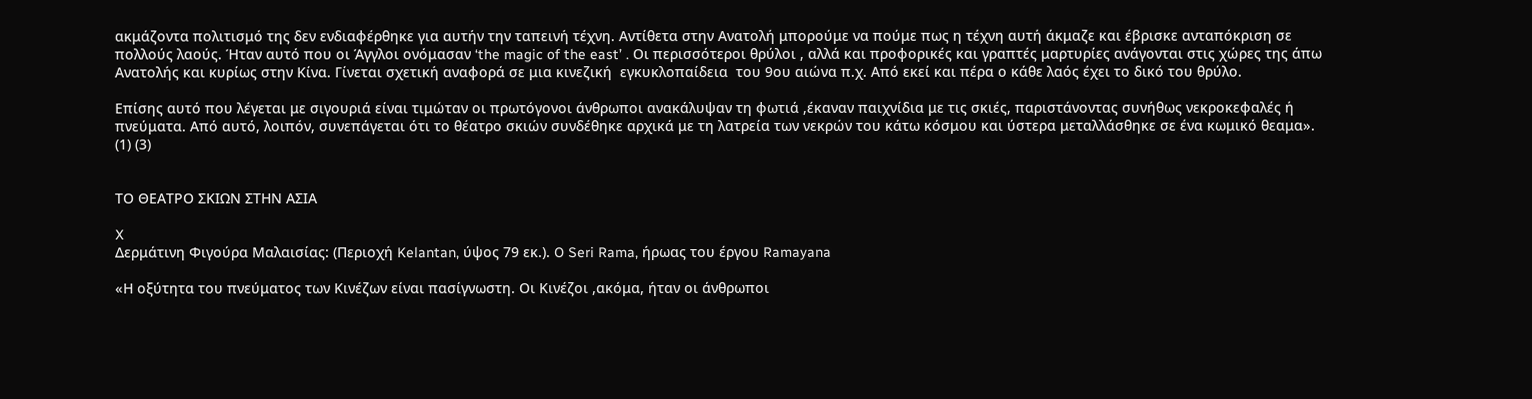ακμάζοντα πολιτισμό της δεν ενδιαφέρθηκε για αυτήν την ταπεινή τέχνη. Αντίθετα στην Ανατολή μπορούμε να πούμε πως η τέχνη αυτή άκμαζε και έβρισκε ανταπόκριση σε πολλούς λαούς. Ήταν αυτό που οι Άγγλοι ονόμασαν ‘the magic of the east’ . Oι περισσότεροι θρύλοι , αλλά και προφορικές και γραπτές μαρτυρίες ανάγονται στις χώρες της άπω Ανατολής και κυρίως στην Κίνα. Γίνεται σχετική αναφορά σε μια κινεζική  εγκυκλοπαίδεια  του 9ου αιώνα π.χ. Από εκεί και πέρα ο κάθε λαός έχει το δικό του θρύλο.

Επίσης αυτό που λέγεται με σιγουριά είναι τιμώταν οι πρωτόγονοι άνθρωποι ανακάλυψαν τη φωτιά ,έκαναν παιχνίδια με τις σκιές, παριστάνοντας συνήθως νεκροκεφαλές ή πνεύματα. Από αυτό, λοιπόν, συνεπάγεται ότι το θέατρο σκιών συνδέθηκε αρχικά με τη λατρεία των νεκρών του κάτω κόσμου και ύστερα μεταλλάσθηκε σε ένα κωμικό θεαμα». (1) (3)


ΤΟ ΘΕΑΤΡΟ ΣΚΙΩΝ ΣΤΗΝ ΑΣΙΑ

X
Δερμάτινη Φιγούρα Μαλαισίας: (Περιοχή Kelantan, ύψος 79 εκ.). O Seri Rama, ήρωας του έργου Ramayana

«Η οξύτητα του πνεύματος των Κινέζων είναι πασίγνωστη. Οι Κινέζοι ,ακόμα, ήταν οι άνθρωποι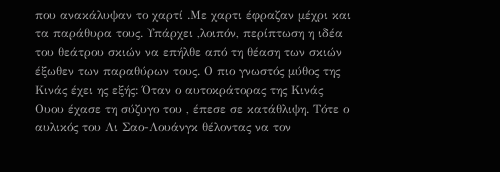που ανακάλυψαν το χαρτί .Με χαρτι έφραζαν μέχρι και τα παράθυρα τους. Υπάρχει ,λοιπόν, περίπτωση η ιδέα του θεάτρου σκιών να επήλθε από τη θέαση των σκιών  έξωθεν των παραθύρων τους. Ο πιο γνωστός μύθος της Κινάς έχει ης εξής: Όταν ο αυτοκράτορας της Κινάς Ουου έχασε τη σύζυγο του , έπεσε σε κατάθλιψη. Τότε ο αυλικός του Λι Σαο-Λουάνγκ θέλοντας να τον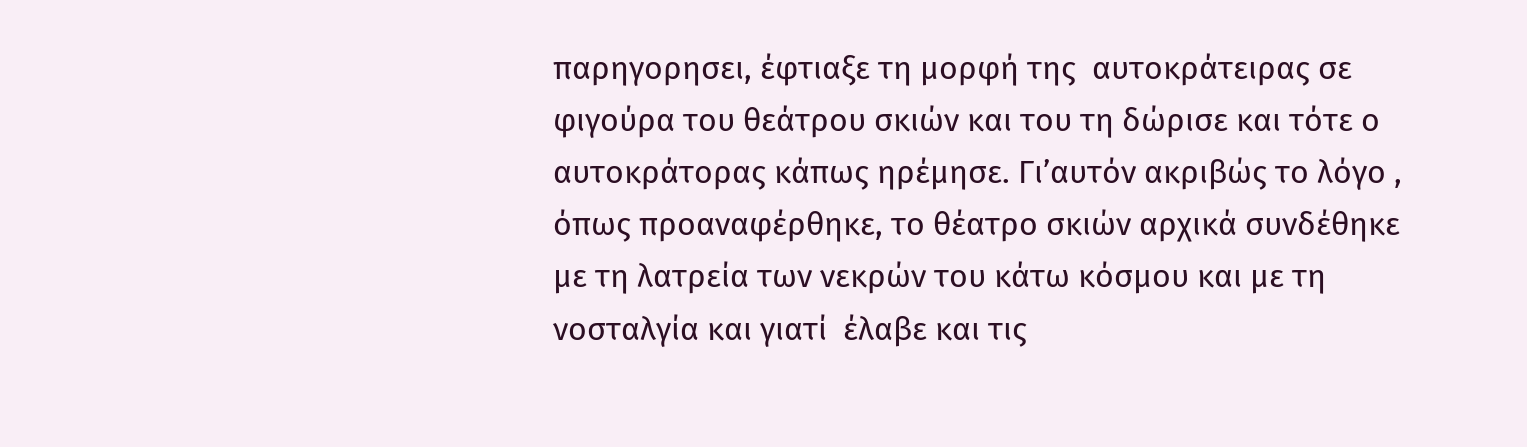παρηγορησει, έφτιαξε τη μορφή της  αυτοκράτειρας σε φιγούρα του θεάτρου σκιών και του τη δώρισε και τότε ο αυτοκράτορας κάπως ηρέμησε. Γι’αυτόν ακριβώς το λόγο , όπως προαναφέρθηκε, το θέατρο σκιών αρχικά συνδέθηκε με τη λατρεία των νεκρών του κάτω κόσμου και με τη νοσταλγία και γιατί  έλαβε και τις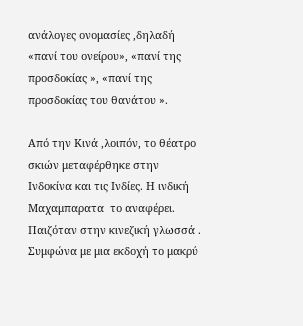ανάλογες ονομασίες ,δηλαδή «πανί του ονείρου», «πανί της προσδοκίας », «πανί της προσδοκίας του θανάτου ».

Από την Κινά ,λοιπόν, το θέατρο σκιών μεταφέρθηκε στην Ινδοκίνα και τις Ινδίες. Η ινδική Μαχαμπαρατα  το αναφέρει. Παιζόταν στην κινεζική γλωσσά . Συμφώνα με μια εκδοχή το μακρύ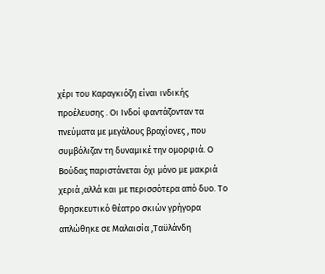χέρι του Καραγκιόζη είναι ινδικής προέλευσης . Οι Ινδοί φαντάζονταν τα πνεύματα με μεγάλους βραχίονες , που συμβόλιζαν τη δυναμικέ την ομορφιά. Ο Βούδας παριστάνεται όχι μόνο με μακριά χεριά ,αλλά και με περισσότερα από δυο. Το θρησκευτικό θέατρο σκιών γρήγορα απλώθηκε σε Μαλαισία ,Ταϋλάνδη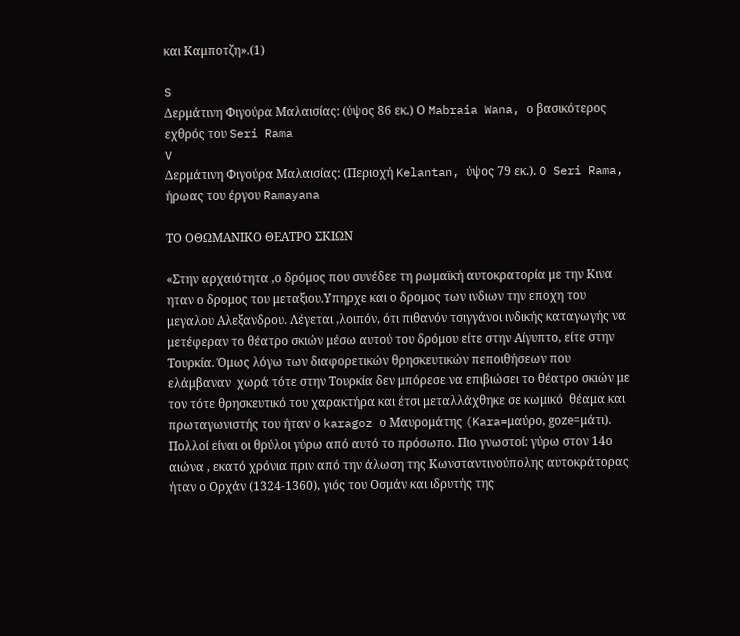και Καμποτζη».(1)

S
Δερμάτινη Φιγούρα Μαλαισίας: (ύψος 86 εκ.) Ο Mabraia Wana, ο βασικότερος εχθρός του Seri Rama
V
Δερμάτινη Φιγούρα Μαλαισίας: (Περιοχή Kelantan, ύψος 79 εκ.). O Seri Rama, ήρωας του έργου Ramayana

ΤΟ ΟΘΩΜΑΝΙΚΟ ΘΕΑΤΡΟ ΣΚΙΩΝ

«Στην αρχαιότητα ,ο δρόμος που συνέδεε τη ρωμαϊκή αυτοκρατορία με την Κινα ηταν ο δρομος του μεταξιου.Υπηρχε και ο δρομος των ινδιων την εποχη του μεγαλου Αλεξανδρου. Λέγεται ,λοιπόν, ότι πιθανόν τσιγγάνοι ινδικής καταγωγής να μετέφεραν το θέατρο σκιών μέσω αυτού του δρόμου είτε στην Αίγυπτο, είτε στην Τουρκία. Όμως λόγω των διαφορετικών θρησκευτικών πεποιθήσεων που ελάμβαναν  χωρά τότε στην Τουρκία δεν μπόρεσε να επιβιώσει το θέατρο σκιών με τον τότε θρησκευτικό του χαρακτήρα και έτσι μεταλλάχθηκε σε κωμικό  θέαμα και πρωταγωνιστής του ήταν ο karagoz ο Μαυρομάτης (Kara=μαύρο, gοze=μάτι). Πολλοί είναι οι θρύλοι γύρω από αυτό το πρόσωπο. Πιο γνωστοί: γύρω στον 14ο αιώνα , εκατό χρόνια πριν από την άλωση της Κωνσταντινούπολης αυτοκράτορας ήταν ο Ορχάν (1324-1360), γιός του Οσμάν και ιδρυτής της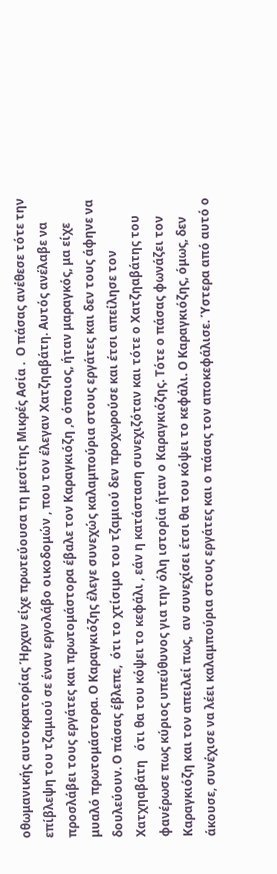οθωμανικής αυτοκρατορίας Ήρχαν είχε πρωτεύουσα τη μεσίτης Μικρές Ασία .  Ο πάσας ανέθεσε τότε την επίβλεψη του τζαμιού σε έναν εργολάβο οικοδομών , που τον έλεγαν Χατζηαβάτη. Αυτός ανέλαβε να προσλάβει τους εργάτες και πρωτομάστορα έβαλε τον Καραγκιόζη ,ο όποιος, ήταν μαραγκός, μα είχε μυαλό πρωτομάστορα. Ο Καραγκιόζης έλεγε συνεχώς καλαμπούρια στους εργάτες και δεν τους άφηνε να δουλεύουν. Ο πάσας έβλεπε,  ότι το χτίσιμο του τζαμιού δεν προχωρούσε και έτσι απείλησε τον  Χατχηαβάτη   ότι θα του κόψει το κεφάλι , εάν η κατάσταση συνεχιζόταν και τότε ο Χατζηαβάτης του φανέρωσε πως κύριος υπεύθυνος για την όλη ιστορία ήταν ο Καραγκιόζης. Τότε ο πάσας φωνάζει τον Καραγκιόζη και τον απειλεί πως,  αν συνεχίσει έτσι θα του κόψει το κεφάλι. Ο Καραγκιόζης, όμως, δεν άκουσε, συνέχισε να λέει καλαμπούρια στους εργάτες και ο πάσας τον αποκεφάλισε. Ύστερα από αυτό ο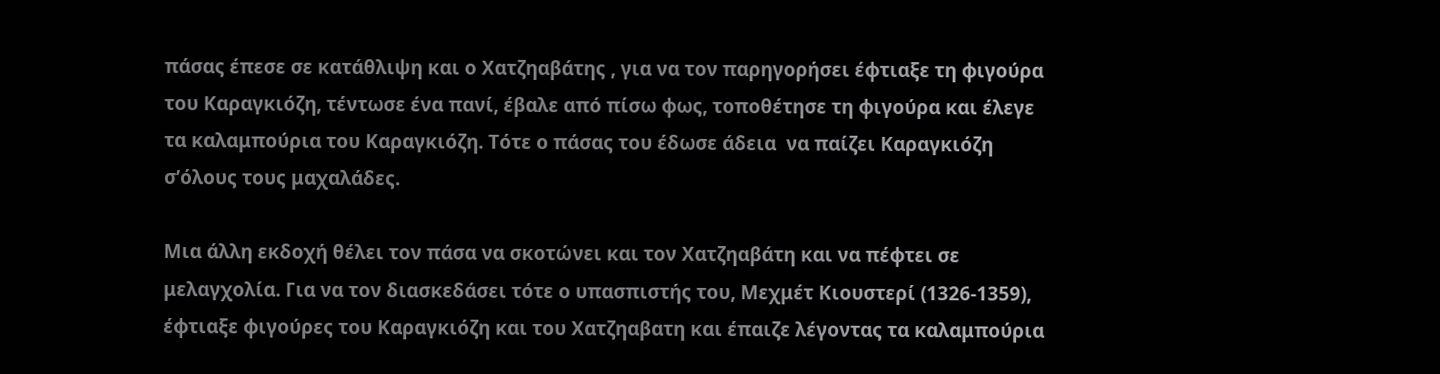πάσας έπεσε σε κατάθλιψη και ο Χατζηαβάτης , για να τον παρηγορήσει έφτιαξε τη φιγούρα του Καραγκιόζη, τέντωσε ένα πανί, έβαλε από πίσω φως, τοποθέτησε τη φιγούρα και έλεγε τα καλαμπούρια του Καραγκιόζη. Τότε ο πάσας του έδωσε άδεια  να παίζει Καραγκιόζη σ’όλους τους μαχαλάδες.

Μια άλλη εκδοχή θέλει τον πάσα να σκοτώνει και τον Χατζηαβάτη και να πέφτει σε μελαγχολία. Για να τον διασκεδάσει τότε ο υπασπιστής του, Μεχμέτ Κιουστερί (1326-1359), έφτιαξε φιγούρες του Καραγκιόζη και του Χατζηαβατη και έπαιζε λέγοντας τα καλαμπούρια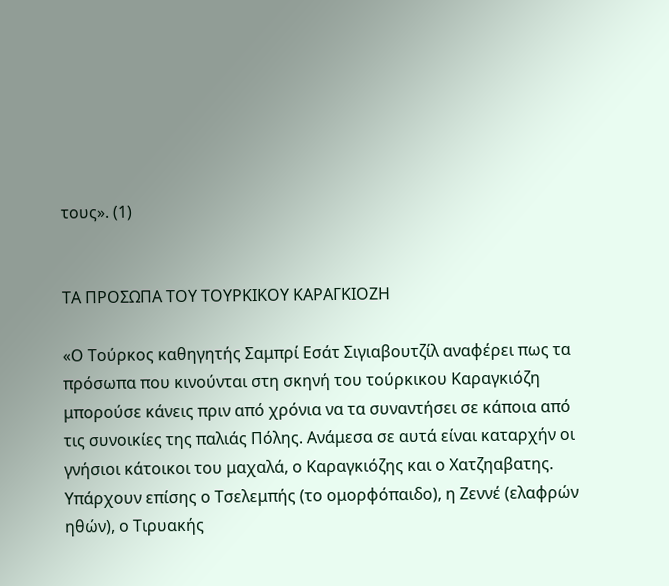τους». (1)


ΤΑ ΠΡΟΣΩΠΑ ΤΟΥ ΤΟΥΡΚΙΚΟΥ ΚΑΡΑΓΚΙΟΖΗ

«Ο Τούρκος καθηγητής Σαμπρί Εσάτ Σιγιαβουτζίλ αναφέρει πως τα πρόσωπα που κινούνται στη σκηνή του τούρκικου Καραγκιόζη μπορούσε κάνεις πριν από χρόνια να τα συναντήσει σε κάποια από τις συνοικίες της παλιάς Πόλης. Ανάμεσα σε αυτά είναι καταρχήν οι γνήσιοι κάτοικοι του μαχαλά, ο Καραγκιόζης και ο Χατζηαβατης. Υπάρχουν επίσης ο Τσελεμπής (το ομορφόπαιδο), η Ζεννέ (ελαφρών ηθών), ο Τιρυακής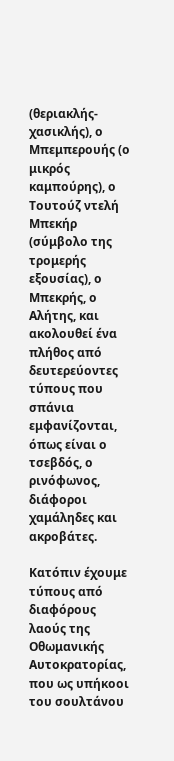(θεριακλής-χασικλής), ο Μπεμπερουής (ο μικρός καμπούρης), ο Τουτούζ ντελή Μπεκήρ (σύμβολο της τρομερής εξουσίας), ο Μπεκρής, ο Αλήτης, και ακολουθεί ένα πλήθος από δευτερεύοντες τύπους που σπάνια εμφανίζονται, όπως είναι ο τσεβδός, ο ρινόφωνος, διάφοροι χαμάληδες και ακροβάτες.

Κατόπιν έχουμε τύπους από διαφόρους λαούς της Οθωμανικής Αυτοκρατορίας, που ως υπήκοοι του σουλτάνου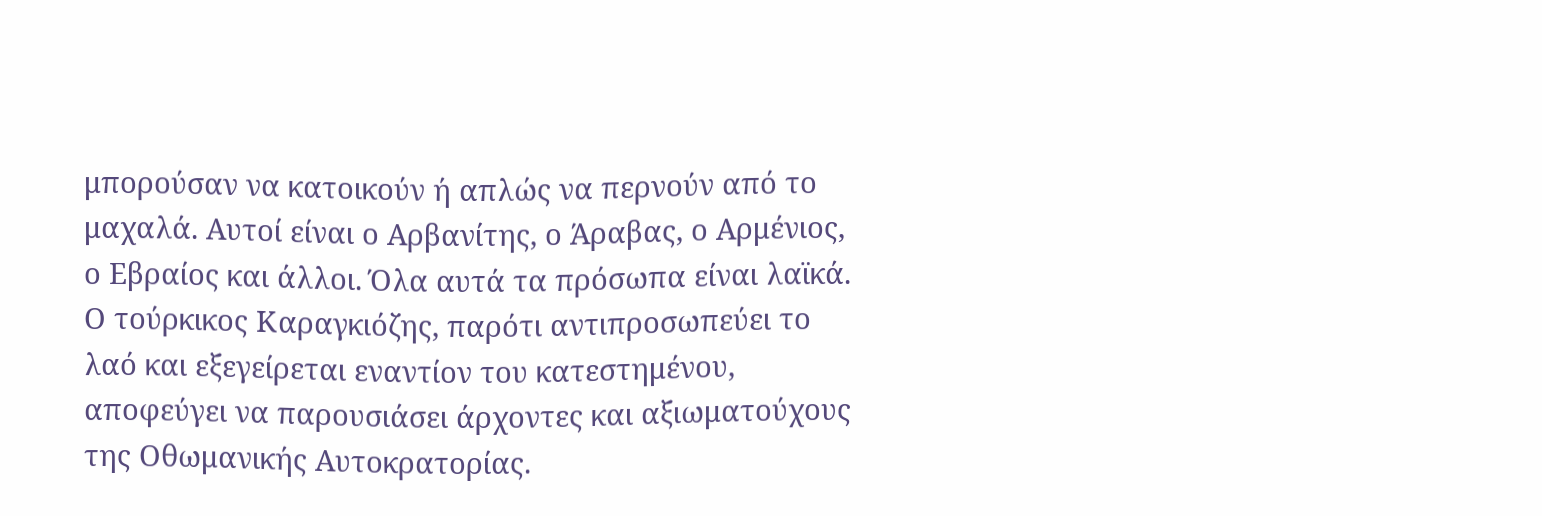μπορούσαν να κατοικούν ή απλώς να περνούν από το μαχαλά. Αυτοί είναι ο Αρβανίτης, ο Άραβας, ο Αρμένιος, ο Εβραίος και άλλοι. Όλα αυτά τα πρόσωπα είναι λαϊκά. Ο τούρκικος Καραγκιόζης, παρότι αντιπροσωπεύει το λαό και εξεγείρεται εναντίον του κατεστημένου, αποφεύγει να παρουσιάσει άρχοντες και αξιωματούχους της Οθωμανικής Αυτοκρατορίας.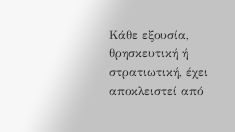Κάθε εξουσία, θρησκευτική ή στρατιωτική, έχει αποκλειστεί από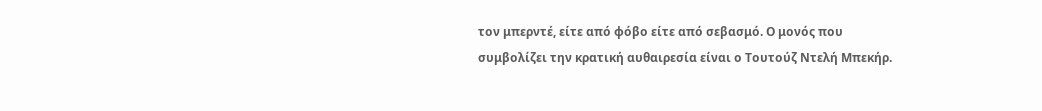τον μπερντέ, είτε από φόβο είτε από σεβασμό. Ο μονός που συμβολίζει την κρατική αυθαιρεσία είναι ο Τουτούζ Ντελή Μπεκήρ.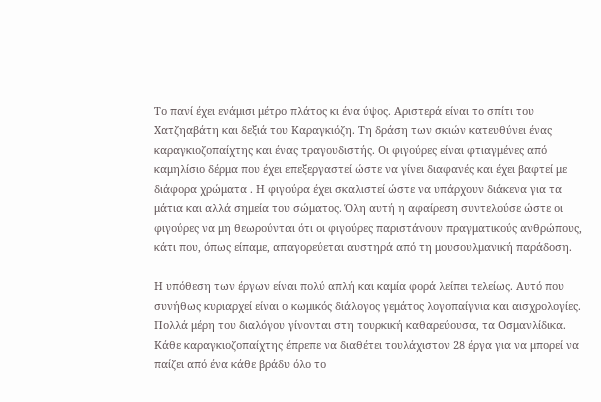Το πανί έχει ενάμισι μέτρο πλάτος κι ένα ύψος. Αριστερά είναι το σπίτι του Χατζηαβάτη και δεξιά του Καραγκιόζη. Τη δράση των σκιών κατευθύνει ένας καραγκιοζοπαίχτης και ένας τραγουδιστής. Οι φιγούρες είναι φτιαγμένες από καμηλίσιο δέρμα που έχει επεξεργαστεί ώστε να γίνει διαφανές και έχει βαφτεί με διάφορα χρώματα . Η φιγούρα έχει σκαλιστεί ώστε να υπάρχουν διάκενα για τα μάτια και αλλά σημεία του σώματος. Όλη αυτή η αφαίρεση συντελούσε ώστε οι φιγούρες να μη θεωρούνται ότι οι φιγούρες παριστάνουν πραγματικούς ανθρώπους, κάτι που, όπως είπαμε, απαγορεύεται αυστηρά από τη μουσουλμανική παράδοση.

Η υπόθεση των έργων είναι πολύ απλή και καμία φορά λείπει τελείως. Αυτό που συνήθως κυριαρχεί είναι ο κωμικός διάλογος γεμάτος λογοπαίγνια και αισχρολογίες. Πολλά μέρη του διαλόγου γίνονται στη τουρκική καθαρεύουσα, τα Οσμανλίδικα. Κάθε καραγκιοζοπαίχτης έπρεπε να διαθέτει τουλάχιστον 28 έργα για να μπορεί να παίζει από ένα κάθε βράδυ όλο το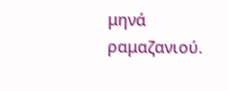μηνά ραμαζανιού.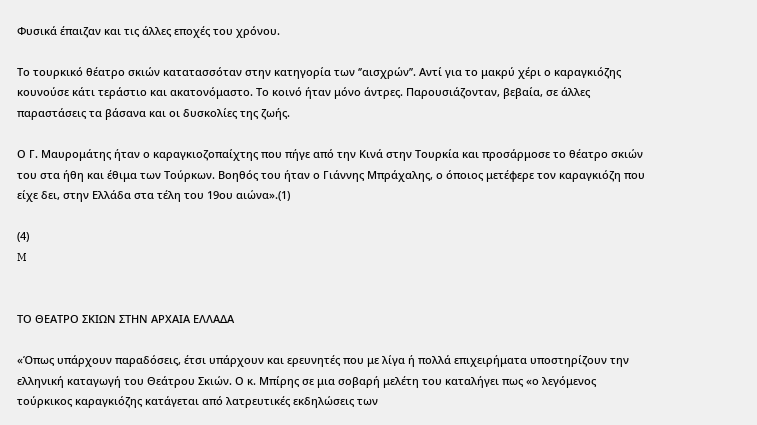Φυσικά έπαιζαν και τις άλλες εποχές του χρόνου.

Το τουρκικό θέατρο σκιών κατατασσόταν στην κατηγορία των ‘’αισχρών’’. Αντί για το μακρύ χέρι ο καραγκιόζης κουνούσε κάτι τεράστιο και ακατονόμαστο. Το κοινό ήταν μόνο άντρες. Παρουσιάζονταν, βεβαία, σε άλλες παραστάσεις τα βάσανα και οι δυσκολίες της ζωής.

Ο Γ. Μαυρομάτης ήταν ο καραγκιοζοπαίχτης που πήγε από την Κινά στην Τουρκία και προσάρμοσε το θέατρο σκιών του στα ήθη και έθιμα των Τούρκων. Βοηθός του ήταν ο Γιάννης Μπράχαλης, ο όποιος μετέφερε τον καραγκιόζη που είχε δει, στην Ελλάδα στα τέλη του 19ου αιώνα».(1)

(4)
M


ΤΟ ΘΕΑΤΡΟ ΣΚΙΩΝ ΣΤΗΝ ΑΡΧΑΙΑ ΕΛΛΑΔΑ

«Όπως υπάρχουν παραδόσεις, έτσι υπάρχουν και ερευνητές που με λίγα ή πολλά επιχειρήματα υποστηρίζουν την ελληνική καταγωγή του Θεάτρου Σκιών. Ο κ. Μπίρης σε μια σοβαρή μελέτη του καταλήγει πως «ο λεγόμενος τούρκικος καραγκιόζης κατάγεται από λατρευτικές εκδηλώσεις των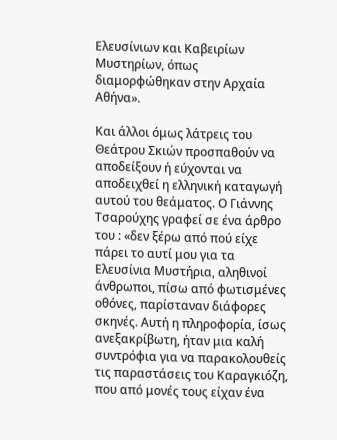Ελευσίνιων και Καβειρίων Μυστηρίων, όπως διαμορφώθηκαν στην Αρχαία Αθήνα».

Και άλλοι όμως λάτρεις του Θεάτρου Σκιών προσπαθούν να αποδείξουν ή εύχονται να αποδειχθεί η ελληνική καταγωγή αυτού του θεάματος. Ο Γιάννης Τσαρούχης γραφεί σε ένα άρθρο του : «δεν ξέρω από πού είχε πάρει το αυτί μου για τα Ελευσίνια Μυστήρια, αληθινοί άνθρωποι, πίσω από φωτισμένες οθόνες, παρίσταναν διάφορες σκηνές. Αυτή η πληροφορία, ίσως ανεξακρίβωτη, ήταν μια καλή συντρόφια για να παρακολουθείς τις παραστάσεις του Καραγκιόζη, που από μονές τους είχαν ένα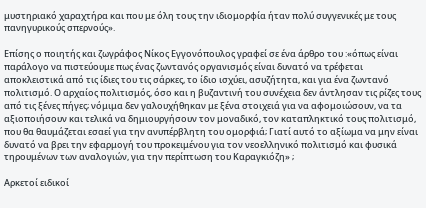μυστηριακό χαραχτήρα και που με όλη τους την ιδιομορφία ήταν πολύ συγγενικές με τους πανηγυρικούς σπερνούς».

Επίσης ο ποιητής και ζωγράφος Νίκος Εγγονόπουλος γραφεί σε ένα άρθρο του :«όπως είναι παράλογο να πιστεύουμε πως ένας ζωντανός οργανισμός είναι δυνατό να τρέφεται αποκλειστικά από τις ίδιες του τις σάρκες, το ίδιο ισχύει, ασυζήτητα, και για ένα ζωντανό πολιτισμό. Ο αρχαίος πολιτισμός, όσο και η βυζαντινή του συνέχεια δεν άντλησαν τις ρίζες τους από τις ξένες πήγες; νόμιμα δεν γαλουχήθηκαν με ξένα στοιχειά για να αφομοιώσουν, να τα αξιοποιήσουν και τελικά να δημιουργήσουν τον μοναδικό, τον καταπληκτικό τους πολιτισμό, που θα θαυμάζεται εσαεί για την ανυπέρβλητη του ομορφιά; Γιατί αυτό το αξίωμα να μην είναι δυνατό να βρει την εφαρμογή του προκειμένου για τον νεοελληνικό πολιτισμό και φυσικά τηρουμένων των αναλογιών, για την περίπτωση του Καραγκιόζη» ;

Αρκετοί ειδικοί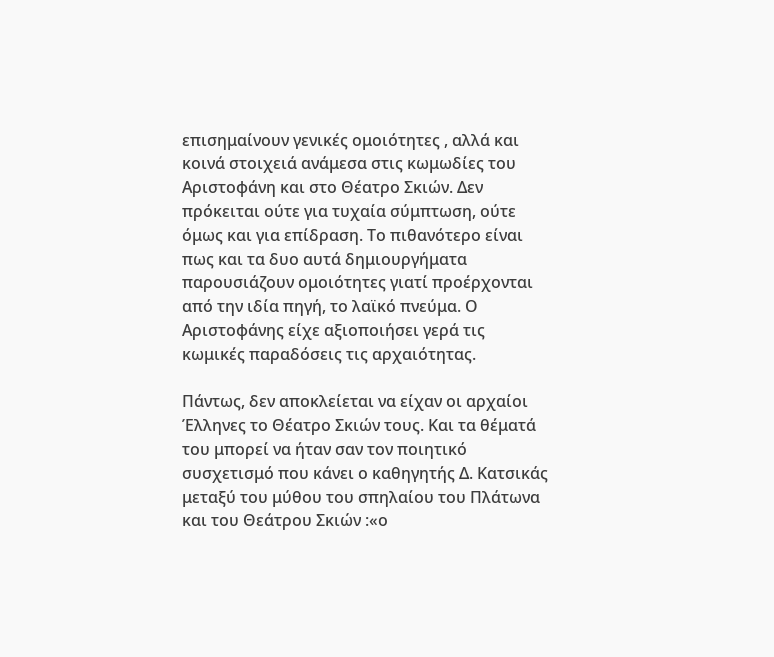επισημαίνουν γενικές ομοιότητες , αλλά και κοινά στοιχειά ανάμεσα στις κωμωδίες του Αριστοφάνη και στο Θέατρο Σκιών. Δεν πρόκειται ούτε για τυχαία σύμπτωση, ούτε όμως και για επίδραση. Το πιθανότερο είναι πως και τα δυο αυτά δημιουργήματα παρουσιάζουν ομοιότητες γιατί προέρχονται από την ιδία πηγή, το λαϊκό πνεύμα. Ο Αριστοφάνης είχε αξιοποιήσει γερά τις κωμικές παραδόσεις τις αρχαιότητας.

Πάντως, δεν αποκλείεται να είχαν οι αρχαίοι Έλληνες το Θέατρο Σκιών τους. Και τα θέματά του μπορεί να ήταν σαν τον ποιητικό συσχετισμό που κάνει ο καθηγητής Δ. Κατσικάς μεταξύ του μύθου του σπηλαίου του Πλάτωνα και του Θεάτρου Σκιών :«ο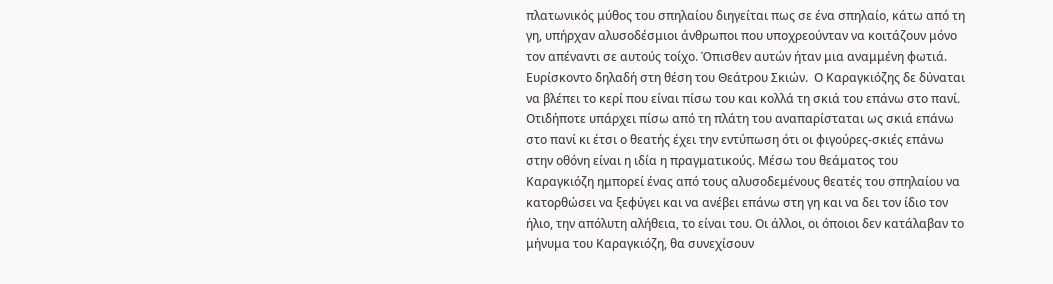πλατωνικός μύθος του σπηλαίου διηγείται πως σε ένα σπηλαίο, κάτω από τη γη, υπήρχαν αλυσοδέσμιοι άνθρωποι που υποχρεούνταν να κοιτάζουν μόνο τον απέναντι σε αυτούς τοίχο. Όπισθεν αυτών ήταν μια αναμμένη φωτιά. Ευρίσκοντο δηλαδή στη θέση του Θεάτρου Σκιών.  Ο Καραγκιόζης δε δύναται να βλέπει το κερί που είναι πίσω του και κολλά τη σκιά του επάνω στο πανί. Οτιδήποτε υπάρχει πίσω από τη πλάτη του αναπαρίσταται ως σκιά επάνω στο πανί κι έτσι ο θεατής έχει την εντύπωση ότι οι φιγούρες-σκιές επάνω στην οθόνη είναι η ιδία η πραγματικούς. Μέσω του θεάματος του Καραγκιόζη ημπορεί ένας από τους αλυσοδεμένους θεατές του σπηλαίου να κατορθώσει να ξεφύγει και να ανέβει επάνω στη γη και να δει τον ίδιο τον ήλιο, την απόλυτη αλήθεια, το είναι του. Οι άλλοι, οι όποιοι δεν κατάλαβαν το μήνυμα του Καραγκιόζη, θα συνεχίσουν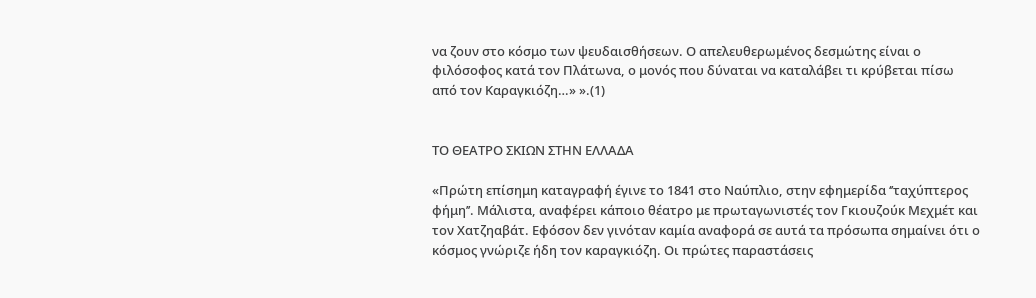να ζουν στο κόσμο των ψευδαισθήσεων. Ο απελευθερωμένος δεσμώτης είναι ο φιλόσοφος κατά τον Πλάτωνα, ο μονός που δύναται να καταλάβει τι κρύβεται πίσω από τον Καραγκιόζη…» ».(1)


ΤΟ ΘΕΑΤΡΟ ΣΚΙΩΝ ΣΤΗΝ ΕΛΛΑΔΑ

«Πρώτη επίσημη καταγραφή έγινε το 1841 στο Ναύπλιο, στην εφημερίδα ‘’ταχύπτερος φήμη’’. Μάλιστα, αναφέρει κάποιο θέατρο με πρωταγωνιστές τον Γκιουζούκ Μεχμέτ και τον Χατζηαβάτ. Εφόσον δεν γινόταν καμία αναφορά σε αυτά τα πρόσωπα σημαίνει ότι ο κόσμος γνώριζε ήδη τον καραγκιόζη. Οι πρώτες παραστάσεις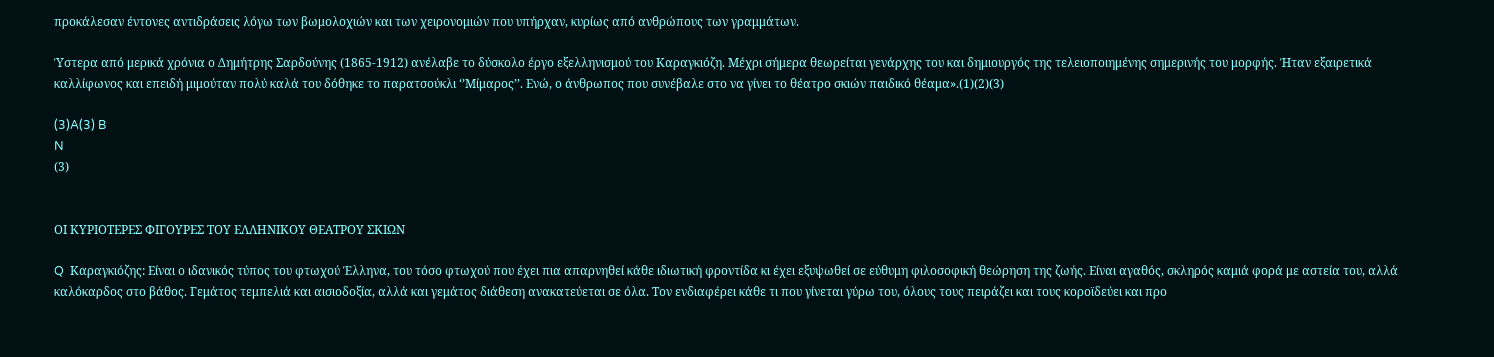προκάλεσαν έντονες αντιδράσεις λόγω των βωμολοχιών και των χειρονομιών που υπήρχαν, κυρίως από ανθρώπους των γραμμάτων.

Ύστερα από μερικά χρόνια ο Δημήτρης Σαρδούνης (1865-1912) ανέλαβε το δύσκολο έργο εξελληνισμού του Καραγκιόζη. Μέχρι σήμερα θεωρείται γενάρχης του και δημιουργός της τελειοποιημένης σημερινής του μορφής. Ήταν εξαιρετικά καλλίφωνος και επειδή μιμούταν πολύ καλά του δόθηκε το παρατσούκλι ‘’Μίμαρος’’. Ενώ, ο άνθρωπος που συνέβαλε στο να γίνει το θέατρο σκιών παιδικό θέαμα».(1)(2)(3)

(3)A(3) B
N
(3)


ΟΙ ΚΥΡΙΟΤΕΡΕΣ ΦΙΓΟΥΡΕΣ ΤΟΥ ΕΛΛΗΝΙΚΟΥ ΘΕΑΤΡΟΥ ΣΚΙΩΝ

Q  Καραγκιόζης: Είναι ο ιδανικός τύπος του φτωχού Έλληνα, του τόσο φτωχού που έχει πια απαρνηθεί κάθε ιδιωτική φροντίδα κι έχει εξυψωθεί σε εύθυμη φιλοσοφική θεώρηση της ζωής. Είναι αγαθός, σκληρός καμιά φορά με αστεία του, αλλά καλόκαρδος στο βάθος. Γεμάτος τεμπελιά και αισιοδοξία, αλλά και γεμάτος διάθεση ανακατεύεται σε όλα. Τον ενδιαφέρει κάθε τι που γίνεται γύρω του, όλους τους πειράζει και τους κοροϊδεύει και προ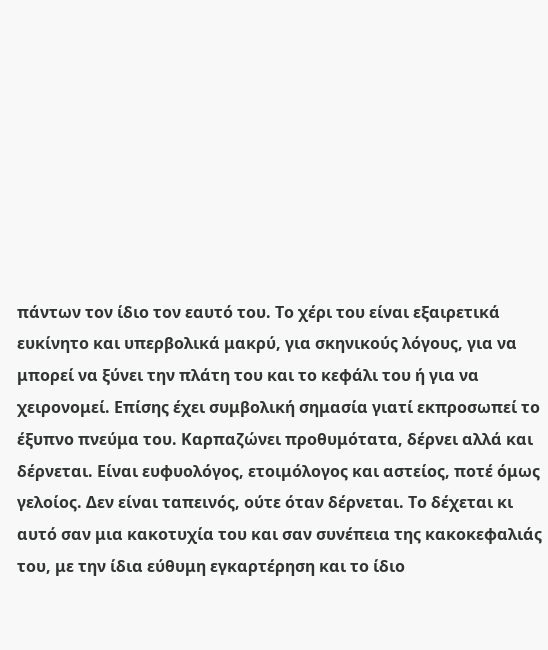πάντων τον ίδιο τον εαυτό του. Το χέρι του είναι εξαιρετικά ευκίνητο και υπερβολικά μακρύ, για σκηνικούς λόγους, για να μπορεί να ξύνει την πλάτη του και το κεφάλι του ή για να χειρονομεί. Επίσης έχει συμβολική σημασία γιατί εκπροσωπεί το έξυπνο πνεύμα του. Καρπαζώνει προθυμότατα, δέρνει αλλά και δέρνεται. Είναι ευφυολόγος, ετοιμόλογος και αστείος, ποτέ όμως γελοίος. Δεν είναι ταπεινός, ούτε όταν δέρνεται. Το δέχεται κι αυτό σαν μια κακοτυχία του και σαν συνέπεια της κακοκεφαλιάς του, με την ίδια εύθυμη εγκαρτέρηση και το ίδιο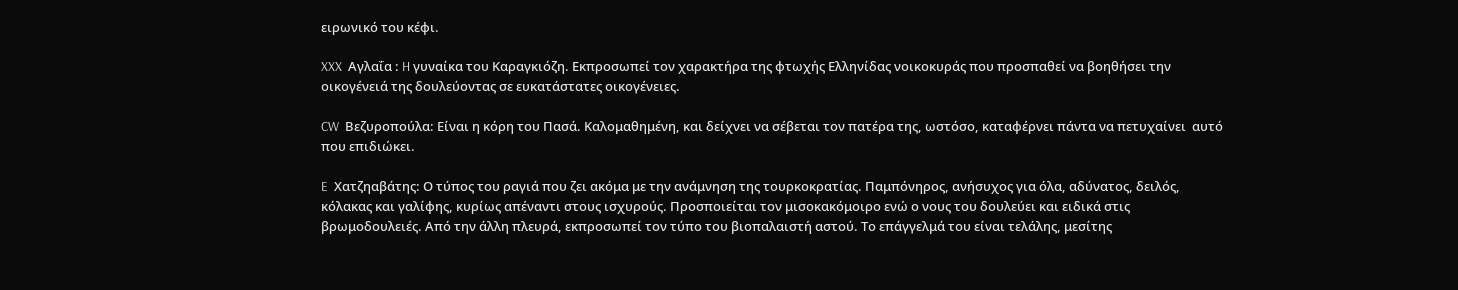ειρωνικό του κέφι.

XXX  Αγλαΐα : H γυναίκα του Καραγκιόζη. Εκπροσωπεί τον χαρακτήρα της φτωχής Ελληνίδας νοικοκυράς που προσπαθεί να βοηθήσει την οικογένειά της δουλεύοντας σε ευκατάστατες οικογένειες.

CW  Βεζυροπούλα: Είναι η κόρη του Πασά. Καλομαθημένη, και δείχνει να σέβεται τον πατέρα της, ωστόσο, καταφέρνει πάντα να πετυχαίνει  αυτό που επιδιώκει.

E  Χατζηαβάτης: Ο τύπος του ραγιά που ζει ακόμα με την ανάμνηση της τουρκοκρατίας. Παμπόνηρος, ανήσυχος για όλα, αδύνατος, δειλός, κόλακας και γαλίφης, κυρίως απέναντι στους ισχυρούς. Προσποιείται τον μισοκακόμοιρο ενώ ο νους του δουλεύει και ειδικά στις βρωμοδουλειές. Από την άλλη πλευρά, εκπροσωπεί τον τύπο του βιοπαλαιστή αστού. Το επάγγελμά του είναι τελάλης, μεσίτης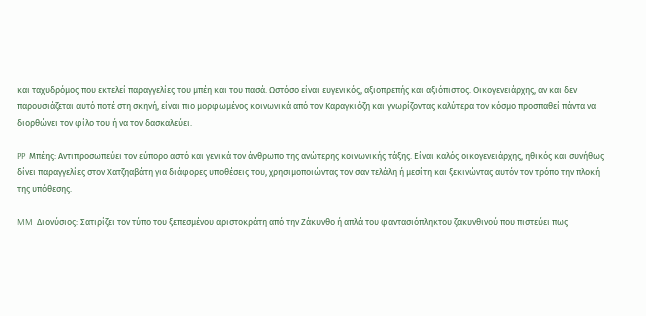και ταχυδρόμος που εκτελεί παραγγελίες του μπέη και του πασά. Ωστόσο είναι ευγενικός, αξιοπρεπής και αξιόπιστος. Οικογενειάρχης, αν και δεν παρουσιάζεται αυτό ποτέ στη σκηνή, είναι πιο μορφωμένος κοινωνικά από τον Καραγκιόζη και γνωρίζοντας καλύτερα τον κόσμο προσπαθεί πάντα να διορθώνει τον φίλο του ή να τον δασκαλεύει.

PP  Μπέης: Αντιπροσωπεύει τον εύπορο αστό και γενικά τον άνθρωπο της ανώτερης κοινωνικής τάξης. Είναι καλός οικογενειάρχης, ηθικός και συνήθως δίνει παραγγελίες στον Χατζηαβάτη για διάφορες υποθέσεις του, χρησιμοποιώντας τον σαν τελάλη ή μεσίτη και ξεκινώντας αυτόν τον τρόπο την πλοκή της υπόθεσης.

MM  Διονύσιος: Σατιρίζει τον τύπο του ξεπεσμένου αριστοκράτη από την Ζάκυνθο ή απλά του φαντασιόπληκτου ζακυνθινού που πιστεύει πως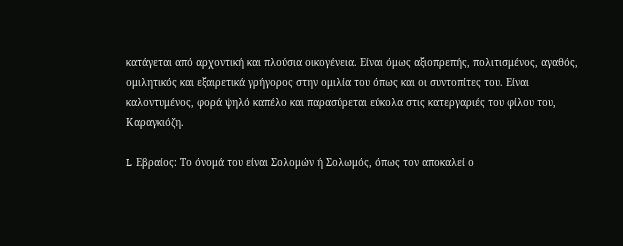κατάγεται από αρχοντική και πλούσια οικογένεια. Είναι όμως αξιοπρεπής, πολιτισμένος, αγαθός, ομιλητικός και εξαιρετικά γρήγορος στην ομιλία του όπως και οι συντοπίτες του. Είναι καλοντυμένος, φορά ψηλό καπέλο και παρασύρεται εύκολα στις κατεργαριές του φίλου του, Καραγκιόζη.

L  Εβραίος: Το όνομά του είναι Σολομών ή Σολωμός, όπως τον αποκαλεί ο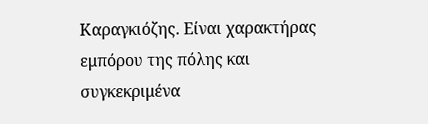Καραγκιόζης. Είναι χαρακτήρας εμπόρου της πόλης και συγκεκριμένα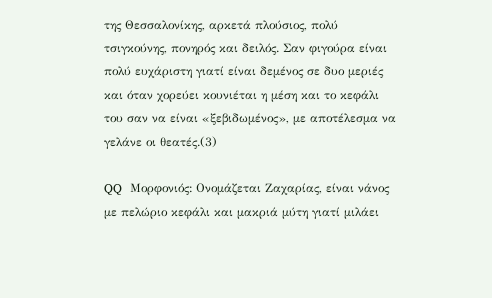της Θεσσαλονίκης, αρκετά πλούσιος, πολύ τσιγκούνης, πονηρός και δειλός. Σαν φιγούρα είναι πολύ ευχάριστη γιατί είναι δεμένος σε δυο μεριές και όταν χορεύει κουνιέται η μέση και το κεφάλι του σαν να είναι «ξεβιδωμένος», με αποτέλεσμα να γελάνε οι θεατές.(3)

QQ  Μορφονιός: Ονομάζεται Ζαχαρίας, είναι νάνος με πελώριο κεφάλι και μακριά μύτη γιατί μιλάει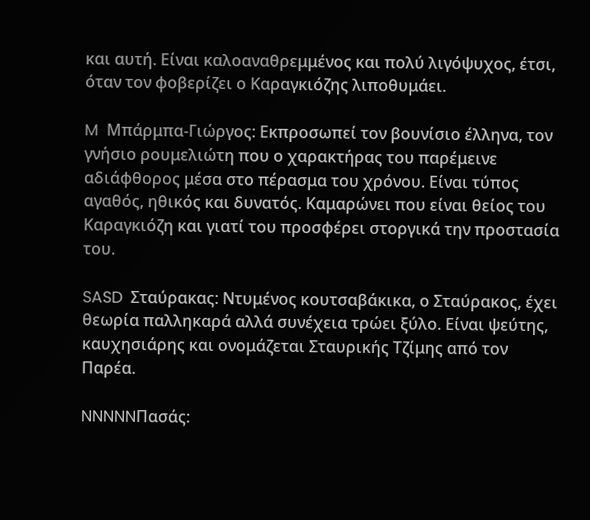και αυτή. Είναι καλοαναθρεμμένος και πολύ λιγόψυχος, έτσι, όταν τον φοβερίζει ο Καραγκιόζης λιποθυμάει.

M  Μπάρμπα-Γιώργος: Εκπροσωπεί τον βουνίσιο έλληνα, τον γνήσιο ρουμελιώτη που ο χαρακτήρας του παρέμεινε αδιάφθορος μέσα στο πέρασμα του χρόνου. Είναι τύπος αγαθός, ηθικός και δυνατός. Καμαρώνει που είναι θείος του Καραγκιόζη και γιατί του προσφέρει στοργικά την προστασία του.

SASD  Σταύρακας: Ντυμένος κουτσαβάκικα, ο Σταύρακος, έχει θεωρία παλληκαρά αλλά συνέχεια τρώει ξύλο. Είναι ψεύτης, καυχησιάρης και ονομάζεται Σταυρικής Τζίμης από τον Παρέα.

NNNNNΠασάς: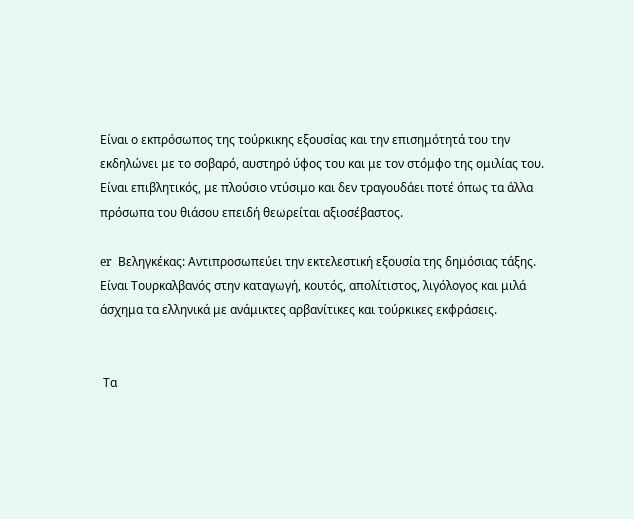Είναι ο εκπρόσωπος της τούρκικης εξουσίας και την επισημότητά του την εκδηλώνει με το σοβαρό, αυστηρό ύφος του και με τον στόμφο της ομιλίας του. Είναι επιβλητικός, με πλούσιο ντύσιμο και δεν τραγουδάει ποτέ όπως τα άλλα πρόσωπα του θιάσου επειδή θεωρείται αξιοσέβαστος.

er  Βεληγκέκας: Αντιπροσωπεύει την εκτελεστική εξουσία της δημόσιας τάξης. Είναι Τουρκαλβανός στην καταγωγή, κουτός, απολίτιστος, λιγόλογος και μιλά άσχημα τα ελληνικά με ανάμικτες αρβανίτικες και τούρκικες εκφράσεις.


 Τα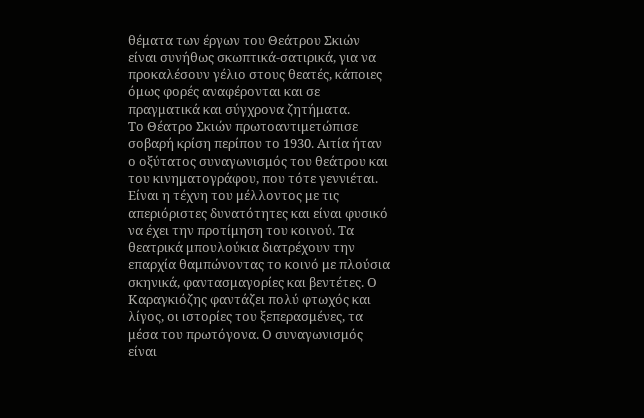θέματα των έργων του Θεάτρου Σκιών είναι συνήθως σκωπτικά-σατιρικά, για να προκαλέσουν γέλιο στους θεατές, κάποιες όμως φορές αναφέρονται και σε πραγματικά και σύγχρονα ζητήματα.
Το Θέατρο Σκιών πρωτοαντιμετώπισε σοβαρή κρίση περίπου το 1930. Αιτία ήταν ο οξύτατος συναγωνισμός του θεάτρου και του κινηματογράφου, που τότε γεννιέται. Είναι η τέχνη του μέλλοντος με τις απεριόριστες δυνατότητες και είναι φυσικό να έχει την προτίμηση του κοινού. Τα θεατρικά μπουλούκια διατρέχουν την επαρχία θαμπώνοντας το κοινό με πλούσια σκηνικά, φαντασμαγορίες και βεντέτες. Ο Καραγκιόζης φαντάζει πολύ φτωχός και λίγος, οι ιστορίες του ξεπερασμένες, τα μέσα του πρωτόγονα. Ο συναγωνισμός είναι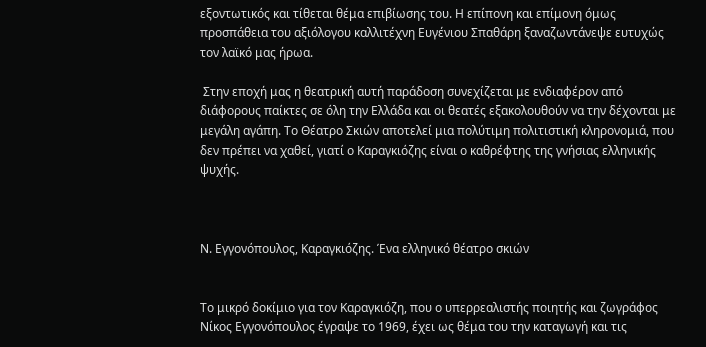εξοντωτικός και τίθεται θέμα επιβίωσης του. Η επίπονη και επίμονη όμως προσπάθεια του αξιόλογου καλλιτέχνη Ευγένιου Σπαθάρη ξαναζωντάνεψε ευτυχώς τον λαϊκό μας ήρωα.

 Στην εποχή μας η θεατρική αυτή παράδοση συνεχίζεται με ενδιαφέρον από διάφορους παίκτες σε όλη την Ελλάδα και οι θεατές εξακολουθούν να την δέχονται με μεγάλη αγάπη. Το Θέατρο Σκιών αποτελεί μια πολύτιμη πολιτιστική κληρονομιά, που δεν πρέπει να χαθεί, γιατί ο Καραγκιόζης είναι ο καθρέφτης της γνήσιας ελληνικής ψυχής.



Ν. Εγγονόπουλος, Καραγκιόζης. Ένα ελληνικό θέατρο σκιών


Το μικρό δοκίμιο για τον Καραγκιόζη, που ο υπερρεαλιστής ποιητής και ζωγράφος Νίκος Εγγονόπουλος έγραψε το 1969, έχει ως θέμα του την καταγωγή και τις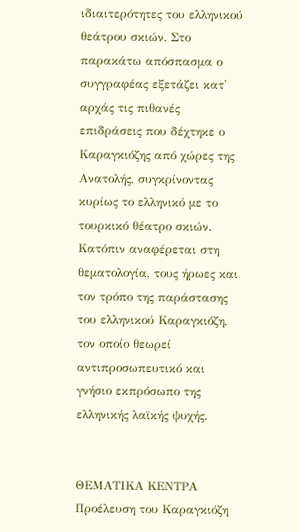ιδιαιτερότητες του ελληνικού θεάτρου σκιών. Στο παρακάτω απόσπασμα ο συγγραφέας εξετάζει κατ' αρχάς τις πιθανές επιδράσεις που δέχτηκε ο Καραγκιόζης από χώρες της Ανατολής, συγκρίνοντας κυρίως το ελληνικό με το τουρκικό θέατρο σκιών. Κατόπιν αναφέρεται στη θεματολογία, τους ήρωες και τον τρόπο της παράστασης του ελληνικού Καραγκιόζη, τον οποίο θεωρεί αντιπροσωπευτικό και γνήσιο εκπρόσωπο της ελληνικής λαϊκής ψυχής.


ΘΕΜΑΤΙΚΑ ΚΕΝΤΡΑ
Προέλευση του Καραγκιόζη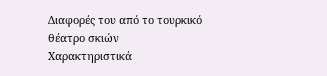Διαφορές του από το τουρκικό θέατρο σκιών
Χαρακτηριστικά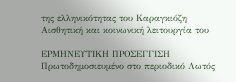της ελληνικότητας του Καραγκιόζη
Αισθητική και κοινωνική λειτουργία του

ΕΡΜΗΝΕΥΤΙΚΗ ΠΡΟΣΕΓΓΙΣΗ
Πρωτοδημοσιευμένο στο περιοδικό Λωτός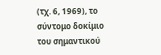(τχ. 6, 1969), το σύντομο δοκίμιο του σημαντικού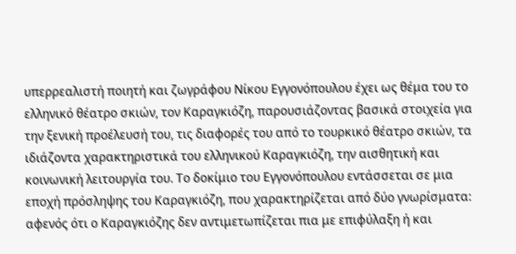υπερρεαλιστή ποιητή και ζωγράφου Νίκου Εγγονόπουλου έχει ως θέμα του το ελληνικό θέατρο σκιών, τον Καραγκιόζη, παρουσιάζοντας βασικά στοιχεία για την ξενική προέλευσή του, τις διαφορές του από το τουρκικό θέατρο σκιών, τα ιδιάζοντα χαρακτηριστικά του ελληνικού Καραγκιόζη, την αισθητική και κοινωνική λειτουργία του. Το δοκίμιο του Εγγονόπουλου εντάσσεται σε μια εποχή πρόσληψης του Καραγκιόζη, που χαρακτηρίζεται από δύο γνωρίσματα: αφενός ότι ο Καραγκιόζης δεν αντιμετωπίζεται πια με επιφύλαξη ή και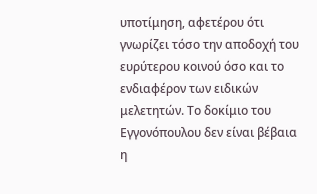υποτίμηση, αφετέρου ότι γνωρίζει τόσο την αποδοχή του ευρύτερου κοινού όσο και το ενδιαφέρον των ειδικών μελετητών. Το δοκίμιο του Εγγονόπουλου δεν είναι βέβαια η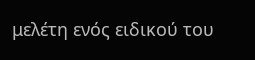μελέτη ενός ειδικού του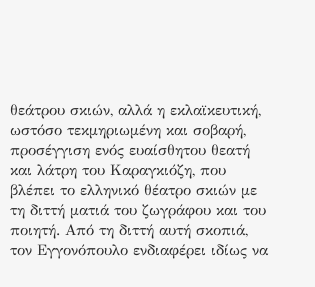θεάτρου σκιών, αλλά η εκλαϊκευτική, ωστόσο τεκμηριωμένη και σοβαρή, προσέγγιση ενός ευαίσθητου θεατή και λάτρη του Καραγκιόζη, που βλέπει το ελληνικό θέατρο σκιών με τη διττή ματιά του ζωγράφου και του ποιητή. Από τη διττή αυτή σκοπιά, τον Εγγονόπουλο ενδιαφέρει ιδίως να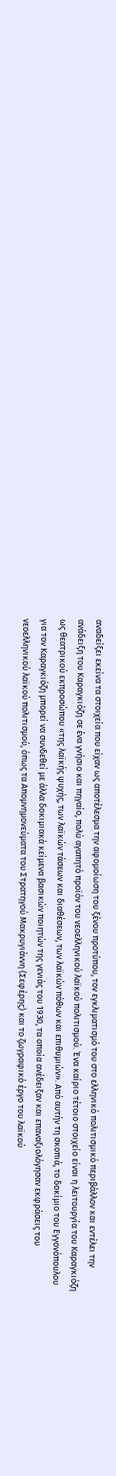αναδείξει εκείνα τα στοιχεία που είχαν ως αποτέλεσμα την αφομοίωση του ξένου προτύπου, τον εγκλιματισμό του στο ελληνικό πολιτισμικό περιβάλλον και εντέλει την ανάδειξη του Καραγκιόζη σε ένα γνήσιο και πηγαίο, πολύ αγαπητό προϊόν του νεοελληνικού λαϊκού πολιτισμού. Ένα καίριο τέτοιο στοιχείο είναι η λειτουργία του Καραγκιόζη ως θεατρικού εκπροσώπου «της λαϊκής ψυχής, των λαϊκών τάσεων και διαθέσεων, των λαϊκών πόθων και επιθυμιών». Από αυτήν τη σκοπιά, το δοκίμιο του Εγγονόπουλου για τον Καραγκιόζη μπορεί να συνδεθεί με άλλα δοκιμιακά κείμενα βασικών ποιητών της γενιάς του 1930, τα οποία ανέδειξαν και επαναξιολόγησαν εκφράσεις του νεοελληνικού λαϊκού πολιτισμού, όπως τα Απομνημονεύματα του Στρατηγού Μακρυγιάννη (Σεφέρης) και το ζωγραφικό έργο του λαϊκού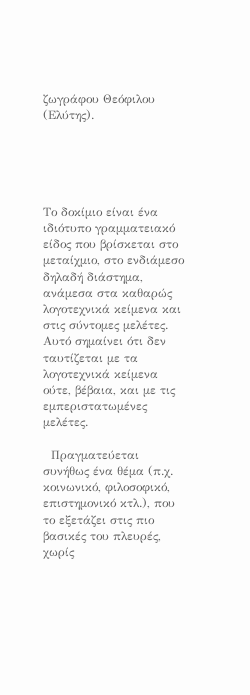ζωγράφου Θεόφιλου (Ελύτης).





Το δοκίμιο είναι ένα ιδιότυπο γραμματειακό είδος που βρίσκεται στο μεταίχμιο, στο ενδιάμεσο δηλαδή διάστημα, ανάμεσα στα καθαρώς λογοτεχνικά κείμενα και στις σύντομες μελέτες. Αυτό σημαίνει ότι δεν ταυτίζεται με τα λογοτεχνικά κείμενα ούτε, βέβαια, και με τις εμπεριστατωμένες μελέτες.

  Πραγματεύεται συνήθως ένα θέμα (π.χ. κοινωνικό, φιλοσοφικό, επιστημονικό κτλ.), που το εξετάζει στις πιο βασικές του πλευρές, χωρίς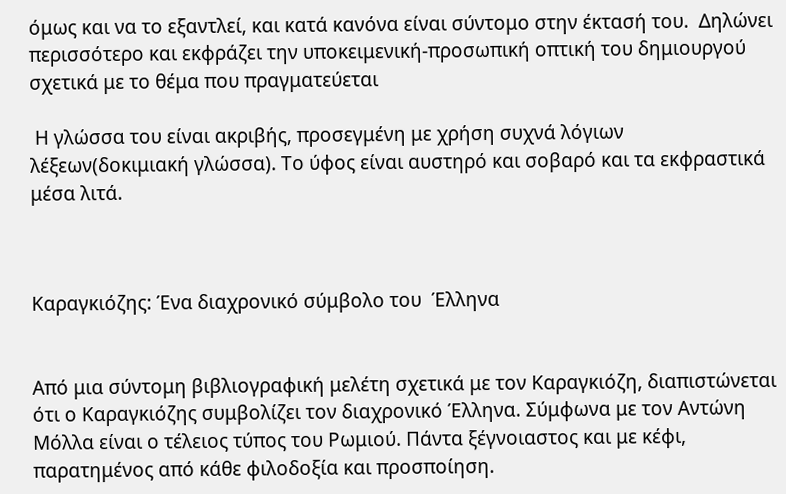όμως και να το εξαντλεί, και κατά κανόνα είναι σύντομο στην έκτασή του.  Δηλώνει περισσότερο και εκφράζει την υποκειμενική-προσωπική οπτική του δημιουργού σχετικά με το θέμα που πραγματεύεται

 Η γλώσσα του είναι ακριβής, προσεγμένη με χρήση συχνά λόγιων λέξεων(δοκιμιακή γλώσσα). Το ύφος είναι αυστηρό και σοβαρό και τα εκφραστικά μέσα λιτά.



Καραγκιόζης: Ένα διαχρονικό σύμβολο του  Έλληνα


Από μια σύντομη βιβλιογραφική μελέτη σχετικά με τον Καραγκιόζη, διαπιστώνεται ότι ο Καραγκιόζης συμβολίζει τον διαχρονικό Έλληνα. Σύμφωνα με τον Αντώνη Μόλλα είναι ο τέλειος τύπος του Ρωμιού. Πάντα ξέγνοιαστος και με κέφι, παρατημένος από κάθε φιλοδοξία και προσποίηση.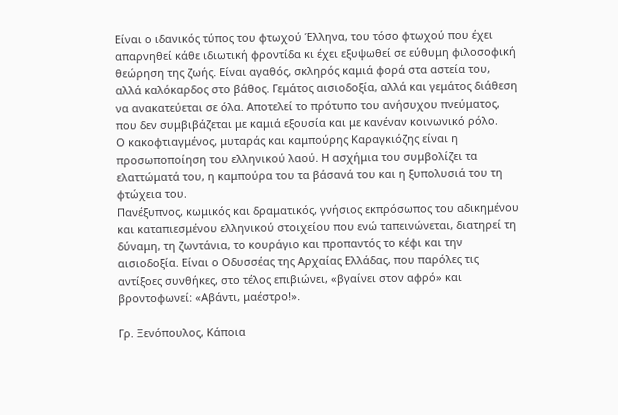Είναι ο ιδανικός τύπος του φτωχού Έλληνα, του τόσο φτωχού που έχει απαρνηθεί κάθε ιδιωτική φροντίδα κι έχει εξυψωθεί σε εύθυμη φιλοσοφική θεώρηση της ζωής. Είναι αγαθός, σκληρός καμιά φορά στα αστεία του, αλλά καλόκαρδος στο βάθος. Γεμάτος αισιοδοξία, αλλά και γεμάτος διάθεση να ανακατεύεται σε όλα. Αποτελεί το πρότυπο του ανήσυχου πνεύματος, που δεν συμβιβάζεται με καμιά εξουσία και με κανέναν κοινωνικό ρόλο.
Ο κακοφτιαγμένος, μυταράς και καμπούρης Καραγκιόζης είναι η προσωποποίηση του ελληνικού λαού. Η ασχήμια του συμβολίζει τα ελαττώματά του, η καμπούρα του τα βάσανά του και η ξυπολυσιά του τη φτώχεια του.
Πανέξυπνος, κωμικός και δραματικός, γνήσιος εκπρόσωπος του αδικημένου και καταπιεσμένου ελληνικού στοιχείου που ενώ ταπεινώνεται, διατηρεί τη δύναμη, τη ζωντάνια, το κουράγιο και προπαντός το κέφι και την αισιοδοξία. Είναι ο Οδυσσέας της Αρχαίας Ελλάδας, που παρόλες τις αντίξοες συνθήκες, στο τέλος επιβιώνει, «βγαίνει στον αφρό» και βροντοφωνεί: «Αβάντι, μαέστρο!».

Γρ. Ξενόπουλος, Κάποια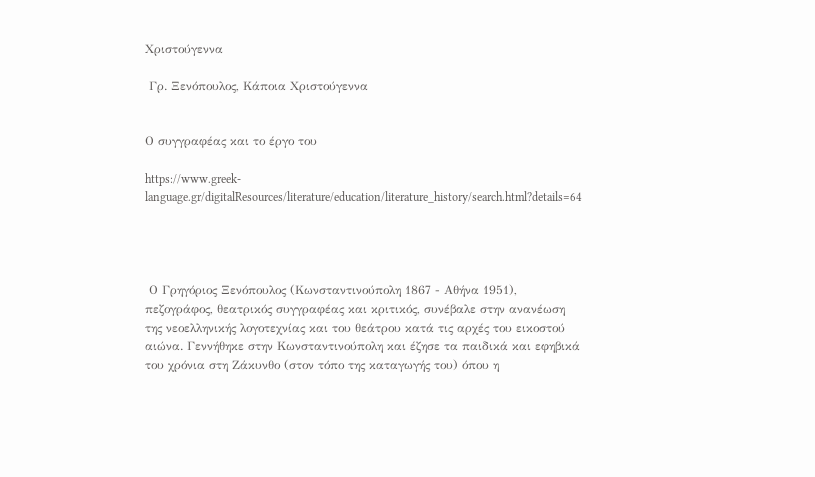Χριστούγεννα

 Γρ. Ξενόπουλος, Κάποια Χριστούγεννα


Ο συγγραφέας και το έργο του

https://www.greek-language.gr/digitalResources/literature/education/literature_history/search.html?details=64




 Ο Γρηγόριος Ξενόπουλος (Κωνσταντινούπολη 1867 - Αθήνα 1951), πεζογράφος, θεατρικός συγγραφέας και κριτικός, συνέβαλε στην ανανέωση της νεοελληνικής λογοτεχνίας και του θεάτρου κατά τις αρχές του εικοστού αιώνα. Γεννήθηκε στην Κωνσταντινούπολη και έζησε τα παιδικά και εφηβικά του χρόνια στη Ζάκυνθο (στον τόπο της καταγωγής του) όπου η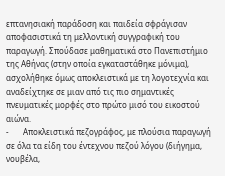επτανησιακή παράδοση και παιδεία σφράγισαν αποφασιστικά τη μελλοντική συγγραφική του παραγωγή. Σπούδασε μαθηματικά στο Πανεπιστήμιο της Αθήνας (στην οποία εγκαταστάθηκε μόνιμα), ασχολήθηκε όμως αποκλειστικά με τη λογοτεχνία και αναδείχτηκε σε μιαν από τις πιο σημαντικές πνευματικές μορφές στο πρώτο μισό του εικοστού αιώνα.
-       Αποκλειστικά πεζογράφος, με πλούσια παραγωγή σε όλα τα είδη του έντεχνου πεζού λόγου (διήγημα, νουβέλα,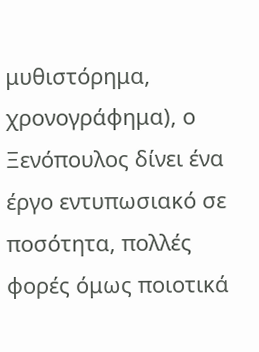μυθιστόρημα, χρονογράφημα), ο Ξενόπουλος δίνει ένα έργο εντυπωσιακό σε ποσότητα, πολλές φορές όμως ποιοτικά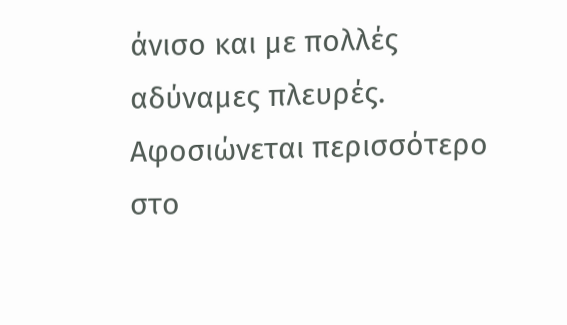άνισο και με πολλές αδύναμες πλευρές. Αφοσιώνεται περισσότερο στο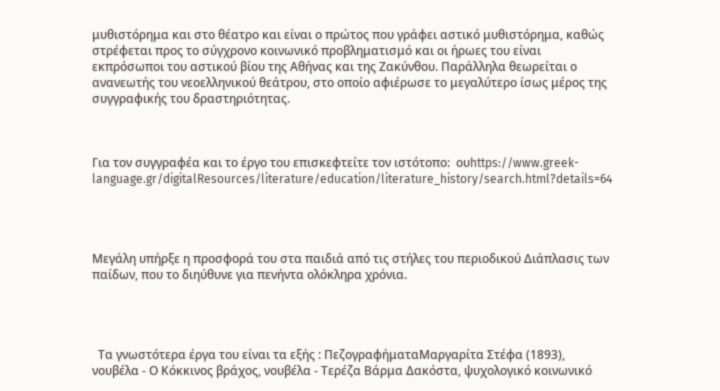μυθιστόρημα και στο θέατρο και είναι ο πρώτος που γράφει αστικό μυθιστόρημα, καθώς στρέφεται προς το σύγχρονο κοινωνικό προβληματισμό και οι ήρωες του είναι εκπρόσωποι του αστικού βίου της Αθήνας και της Ζακύνθου. Παράλληλα θεωρείται ο ανανεωτής του νεοελληνικού θεάτρου, στο οποίο αφιέρωσε το μεγαλύτερο ίσως μέρος της συγγραφικής του δραστηριότητας.



Για τον συγγραφέα και το έργο του επισκεφτείτε τον ιστότοπο:  ουhttps://www.greek-language.gr/digitalResources/literature/education/literature_history/search.html?details=64




Μεγάλη υπήρξε η προσφορά του στα παιδιά από τις στήλες του περιοδικού Διάπλασις των παίδων, που το διηύθυνε για πενήντα ολόκληρα χρόνια.




  Τα γνωστότερα έργα του είναι τα εξής : ΠεζογραφήματαΜαργαρίτα Στέφα (1893), νουβέλα - Ο Κόκκινος βράχος, νουβέλα - Τερέζα Βάρμα Δακόστα, ψυχολογικό κοινωνικό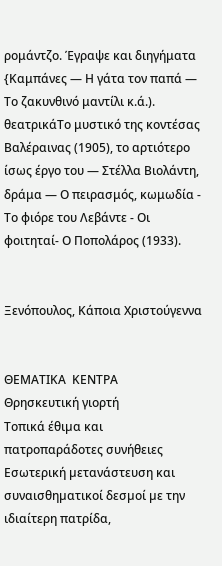ρομάντζο. Έγραψε και διηγήματα {Καμπάνες — Η γάτα τον παπά — Το ζακυνθινό μαντίλι κ.ά.). θεατρικάΤο μυστικό της κοντέσας Βαλέραινας (1905), το αρτιότερο ίσως έργο του — Στέλλα Βιολάντη, δράμα — Ο πειρασμός, κωμωδία - Το φιόρε του Λεβάντε - Οι φοιτηταί- Ο Ποπολάρος (1933).


Ξενόπουλος, Κάποια Χριστούγεννα


ΘΕΜΑΤΙΚΑ  ΚΕΝΤΡΑ
Θρησκευτική γιορτή
Τοπικά έθιµα και πατροπαράδοτες συνήθειες
Εσωτερική µετανάστευση και συναισθηµατικοί δεσµοί µε την ιδιαίτερη πατρίδα,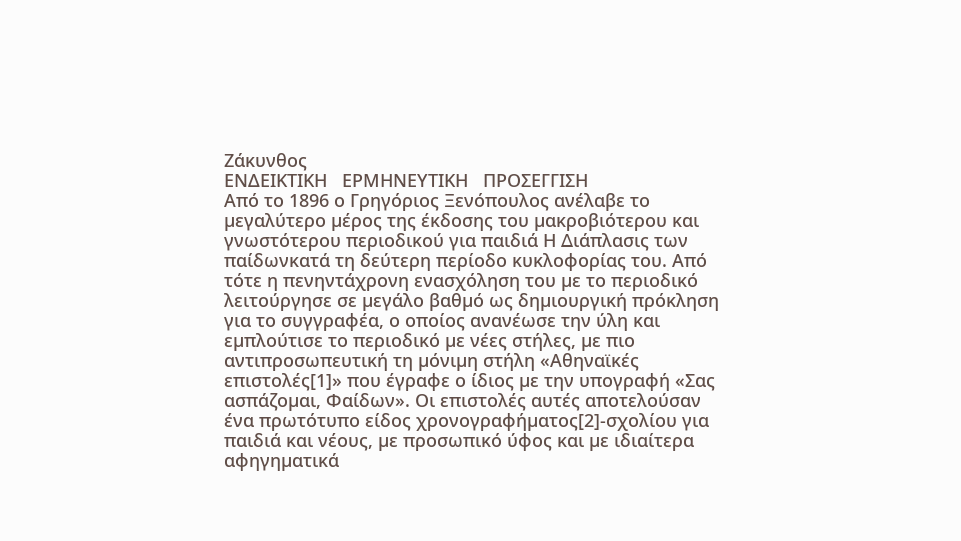Ζάκυνθος
ΕΝΔΕΙΚΤΙΚΗ   ΕΡΜΗΝΕΥΤΙΚΗ   ΠΡΟΣΕΓΓΙΣΗ
Από το 1896 ο Γρηγόριος Ξενόπουλος ανέλαβε το µεγαλύτερο µέρος της έκδοσης του µακροβιότερου και γνωστότερου περιοδικού για παιδιά Η ∆ιάπλασις των παίδωνκατά τη δεύτερη περίοδο κυκλοφορίας του. Από τότε η πενηντάχρονη ενασχόληση του µε το περιοδικό λειτούργησε σε µεγάλο βαθµό ως δηµιουργική πρόκληση για το συγγραφέα, ο οποίος ανανέωσε την ύλη και εµπλούτισε το περιοδικό µε νέες στήλες, µε πιο αντιπροσωπευτική τη µόνιµη στήλη «Αθηναϊκές επιστολές[1]» που έγραφε ο ίδιος µε την υπογραφή «Σας ασπάζοµαι, Φαίδων». Οι επιστολές αυτές αποτελούσαν ένα πρωτότυπο είδος χρονογραφήµατος[2]-σχολίου για παιδιά και νέους, µε προσωπικό ύφος και µε ιδιαίτερα αφηγηµατικά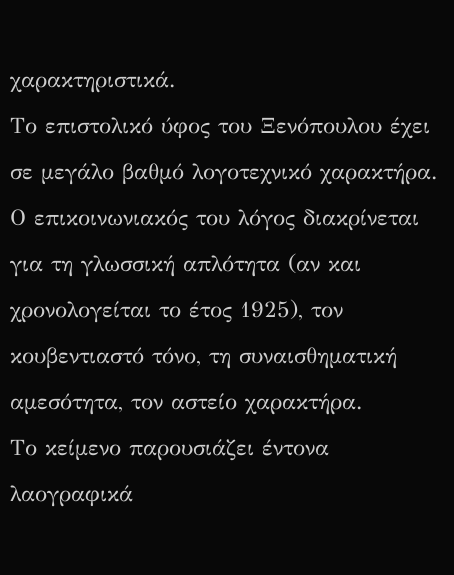χαρακτηριστικά.
Το επιστολικό ύφος του Ξενόπουλου έχει σε µεγάλο βαθµό λογοτεχνικό χαρακτήρα. Ο επικοινωνιακός του λόγος διακρίνεται για τη γλωσσική απλότητα (αν και χρονολογείται το έτος 1925), τον κουβεντιαστό τόνο, τη συναισθηµατική αµεσότητα, τον αστείο χαρακτήρα.
Το κείμενο παρουσιάζει έντονα λαογραφικά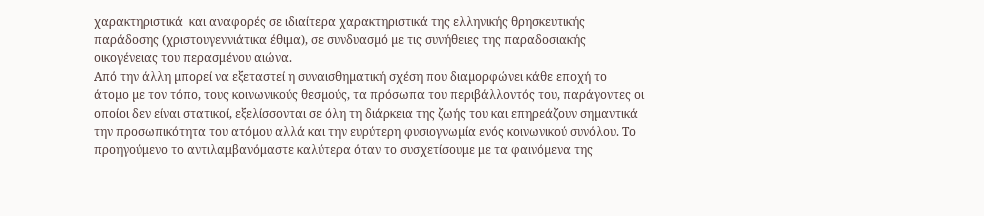χαρακτηριστικά  και αναφορές σε ιδιαίτερα χαρακτηριστικά της ελληνικής θρησκευτικής παράδοσης (χριστουγεννιάτικα έθιμα), σε συνδυασµό µε τις συνήθειες της παραδοσιακής οικογένειας του περασμένου αιώνα.
Από την άλλη µπορεί να εξεταστεί η συναισθηµατική σχέση που διαµορφώνει κάθε εποχή το άτοµο µε τον τόπο, τους κοινωνικούς θεσµούς, τα πρόσωπα του περιβάλλοντός του, παράγοντες οι οποίοι δεν είναι στατικοί, εξελίσσονται σε όλη τη διάρκεια της ζωής του και επηρεάζουν σηµαντικά την προσωπικότητα του ατόµου αλλά και την ευρύτερη φυσιογνωµία ενός κοινωνικού συνόλου. Το προηγούμενο το αντιλαμβανόμαστε καλύτερα όταν το συσχετίσουμε με τα φαινόµενα της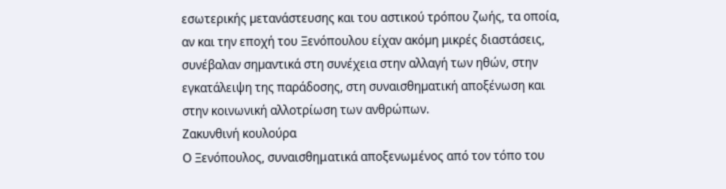εσωτερικής µετανάστευσης και του αστικού τρόπου ζωής, τα οποία, αν και την εποχή του Ξενόπουλου είχαν ακόµη µικρές διαστάσεις, συνέβαλαν σηµαντικά στη συνέχεια στην αλλαγή των ηθών, στην εγκατάλειψη της παράδοσης, στη συναισθηµατική αποξένωση και στην κοινωνική αλλοτρίωση των ανθρώπων.
Ζακυνθινή κουλούρα
Ο Ξενόπουλος, συναισθηματικά αποξενωμένος από τον τόπο του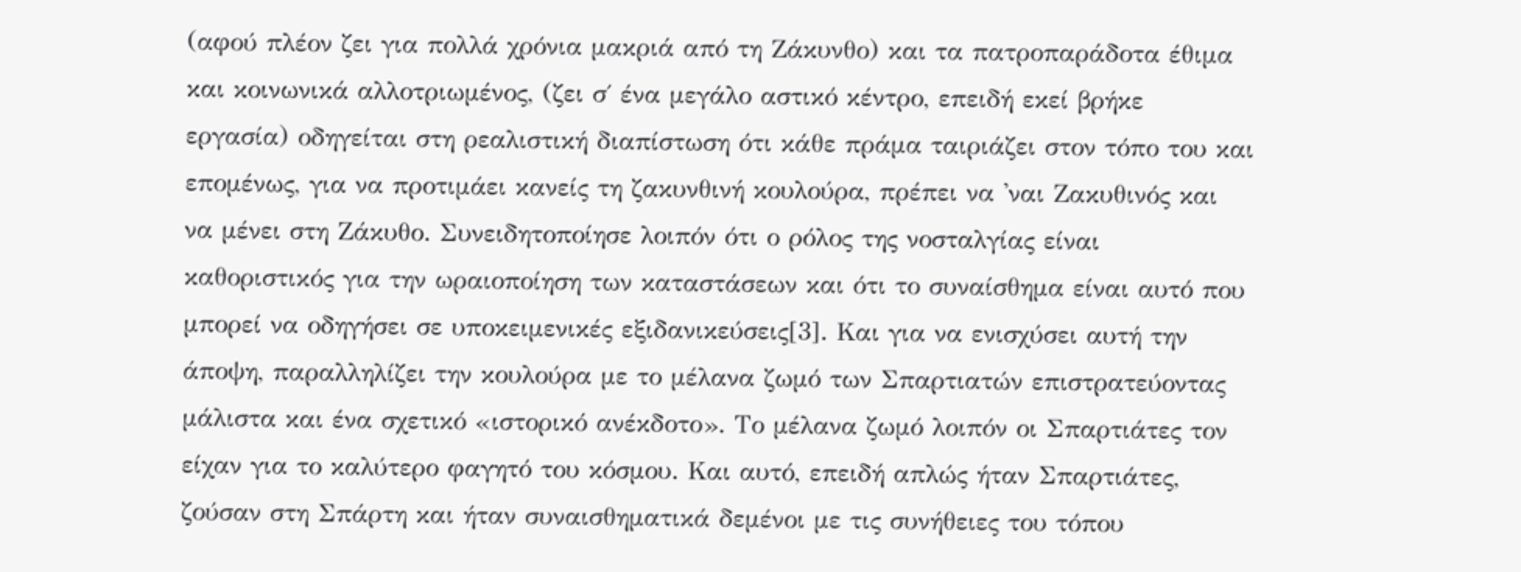(αφού πλέον ζει για πολλά χρόνια μακριά από τη Ζάκυνθο) και τα πατροπαράδοτα έθιμα και κοινωνικά αλλοτριωμένος, (ζει σ΄ ένα μεγάλο αστικό κέντρο, επειδή εκεί βρήκε εργασία) οδηγείται στη ρεαλιστική διαπίστωση ότι κάθε πράμα ταιριάζει στον τόπο του και επομένως, για να προτιμάει κανείς τη ζακυνθινή κουλούρα, πρέπει να 'ναι Ζακυθινός και να μένει στη Ζάκυθο. Συνειδητοποίησε λοιπόν ότι ο ρόλος της νοσταλγίας είναι καθοριστικός για την ωραιοποίηση των καταστάσεων και ότι το συναίσθημα είναι αυτό που μπορεί να οδηγήσει σε υποκειμενικές εξιδανικεύσεις[3]. Και για να ενισχύσει αυτή την άποψη, παραλληλίζει την κουλούρα με το μέλανα ζωμό των Σπαρτιατών επιστρατεύοντας μάλιστα και ένα σχετικό «ιστορικό ανέκδοτο». Το μέλανα ζωμό λοιπόν οι Σπαρτιάτες τον είχαν για το καλύτερο φαγητό του κόσμου. Και αυτό, επειδή απλώς ήταν Σπαρτιάτες, ζούσαν στη Σπάρτη και ήταν συναισθηματικά δεμένοι με τις συνήθειες του τόπου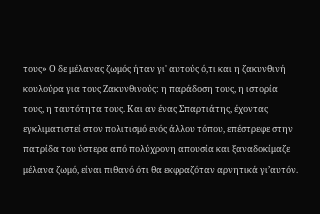τους» Ο δε μέλανας ζωμός ήταν γι' αυτούς ό,τι και η ζακυνθινή κουλούρα για τους Ζακυνθινούς: η παράδοση τους, η ιστορία τους, η ταυτότητα τους. Και αν ένας Σπαρτιάτης, έχοντας εγκλιματιστεί στον πολιτισμό ενός άλλου τόπου, επέστρεφε στην πατρίδα του ύστερα από πολύχρονη απουσία και ξαναδοκίμαζε μέλανα ζωμό, είναι πιθανό ότι θα εκφραζόταν αρνητικά γι’αυτόν.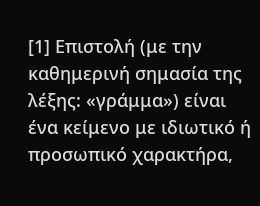[1] Επιστολή (με την καθημερινή σημασία της λέξης: «γράμμα») είναι ένα κείμενο με ιδιωτικό ή προσωπικό χαρακτήρα,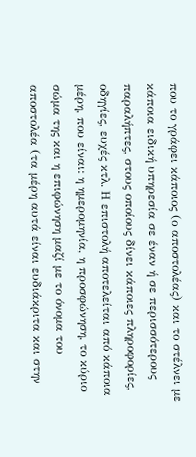που το γράφει κάποιος (ο αποστολέας) και το στέλνει με κάποια ειδική υπηρεσία σε έναν ή σε περισσότερους παραλήπτες, στους οποίους δίνει κάποιες πληροφορίες, οδηγίες, ευχές κτλ. Η επιστολή αποτελείται από κάποια μέρη, που είναι: η ημερομηνία, η προσφώνηση, το κύριο σώμα της και η επιφώνηση μαζί με το όνομα του αποστολέα (τα μέρη αυτά είναι ευδιάκριτα και στην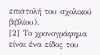επιστολή του σχολικού βιβλίου).
[2] Το χρονογράφημα είναι ένα είδος του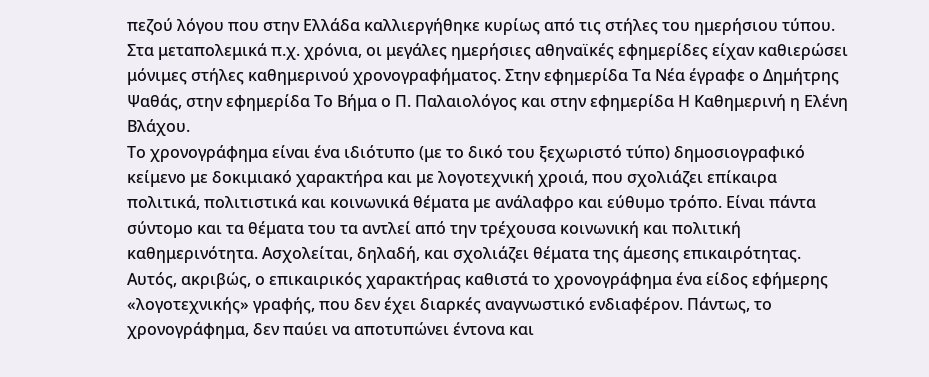πεζού λόγου που στην Ελλάδα καλλιεργήθηκε κυρίως από τις στήλες του ημερήσιου τύπου. Στα μεταπολεμικά π.χ. χρόνια, οι μεγάλες ημερήσιες αθηναϊκές εφημερίδες είχαν καθιερώσει μόνιμες στήλες καθημερινού χρονογραφήματος. Στην εφημερίδα Τα Νέα έγραφε ο Δημήτρης Ψαθάς, στην εφημερίδα Το Βήμα ο Π. Παλαιολόγος και στην εφημερίδα Η Καθημερινή η Ελένη Βλάχου.
Το χρονογράφημα είναι ένα ιδιότυπο (με το δικό του ξεχωριστό τύπο) δημοσιογραφικό κείμενο με δοκιμιακό χαρακτήρα και με λογοτεχνική χροιά, που σχολιάζει επίκαιρα πολιτικά, πολιτιστικά και κοινωνικά θέματα με ανάλαφρο και εύθυμο τρόπο. Είναι πάντα σύντομο και τα θέματα του τα αντλεί από την τρέχουσα κοινωνική και πολιτική καθημερινότητα. Ασχολείται, δηλαδή, και σχολιάζει θέματα της άμεσης επικαιρότητας. Αυτός, ακριβώς, ο επικαιρικός χαρακτήρας καθιστά το χρονογράφημα ένα είδος εφήμερης «λογοτεχνικής» γραφής, που δεν έχει διαρκές αναγνωστικό ενδιαφέρον. Πάντως, το χρονογράφημα, δεν παύει να αποτυπώνει έντονα και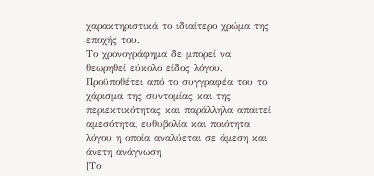χαρακτηριστικά το ιδιαίτερο χρώμα της εποχής του.
Το χρονογράφημα δε μπορεί να θεωρηθεί εύκολο είδος λόγου. Προϋποθέτει από το συγγραφέα του το χάρισμα της συντομίας και της περιεκτικότητας και παράλληλα απαιτεί αμεσότητα, ευθυβολία και ποιότητα λόγου η οποία αναλύεται σε άμεση και άνετη ανάγνωση
[Το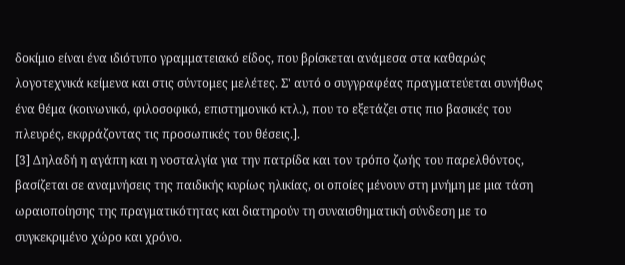δοκίμιο είναι ένα ιδιότυπο γραμματειακό είδος, που βρίσκεται ανάμεσα στα καθαρώς λογοτεχνικά κείμενα και στις σύντομες μελέτες. Σ' αυτό ο συγγραφέας πραγματεύεται συνήθως ένα θέμα (κοινωνικό, φιλοσοφικό, επιστημονικό κτλ.), που το εξετάζει στις πιο βασικές του πλευρές, εκφράζοντας τις προσωπικές του θέσεις.].
[3] Δηλαδή η αγάπη και η νοσταλγία για την πατρίδα και τον τρόπο ζωής του παρελθόντος, βασίζεται σε αναμνήσεις της παιδικής κυρίως ηλικίας, οι οποίες μένουν στη μνήμη με μια τάση ωραιοποίησης της πραγματικότητας και διατηρούν τη συναισθηματική σύνδεση με το συγκεκριμένο χώρο και χρόνο.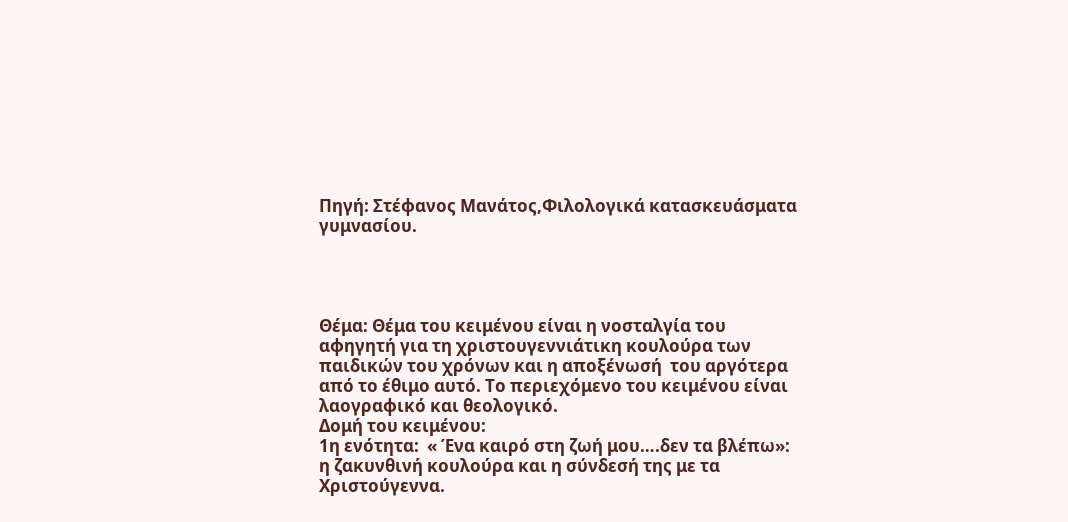Πηγή: Στέφανος Μανάτος,Φιλολογικά κατασκευάσματα γυμνασίου.




Θέμα: Θέμα του κειμένου είναι η νοσταλγία του αφηγητή για τη χριστουγεννιάτικη κουλούρα των παιδικών του χρόνων και η αποξένωσή  του αργότερα από το έθιμο αυτό. Το περιεχόμενο του κειμένου είναι λαογραφικό και θεολογικό.
Δομή του κειμένου:
1η ενότητα:  « Ένα καιρό στη ζωή μου….δεν τα βλέπω»: η ζακυνθινή κουλούρα και η σύνδεσή της με τα Χριστούγεννα.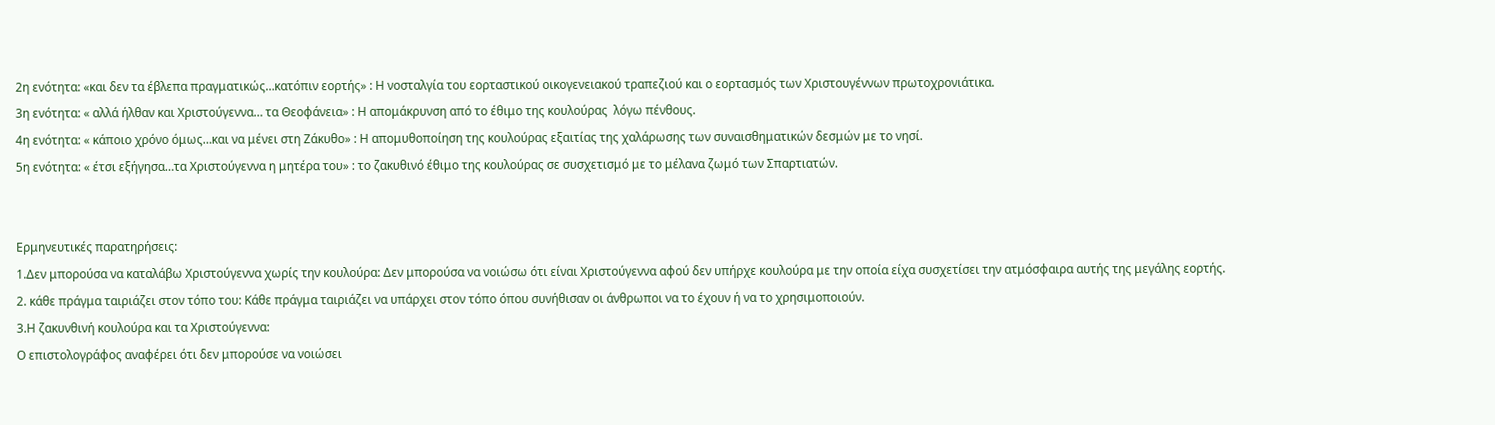2η ενότητα: «και δεν τα έβλεπα πραγματικώς…κατόπιν εορτής» : Η νοσταλγία του εορταστικού οικογενειακού τραπεζιού και ο εορτασμός των Χριστουγέννων πρωτοχρονιάτικα.
3η ενότητα: « αλλά ήλθαν και Χριστούγεννα… τα Θεοφάνεια» : Η απομάκρυνση από το έθιμο της κουλούρας  λόγω πένθους.
4η ενότητα: « κάποιο χρόνο όμως…και να μένει στη Ζάκυθο» : Η απομυθοποίηση της κουλούρας εξαιτίας της χαλάρωσης των συναισθηματικών δεσμών με το νησί.
5η ενότητα: « έτσι εξήγησα…τα Χριστούγεννα η μητέρα του» : το ζακυθινό έθιμο της κουλούρας σε συσχετισμό με το μέλανα ζωμό των Σπαρτιατών.


Ερμηνευτικές παρατηρήσεις:
1.Δεν μπορούσα να καταλάβω Χριστούγεννα χωρίς την κουλούρα: Δεν μπορούσα να νοιώσω ότι είναι Χριστούγεννα αφού δεν υπήρχε κουλούρα με την οποία είχα συσχετίσει την ατμόσφαιρα αυτής της μεγάλης εορτής.
2. κάθε πράγμα ταιριάζει στον τόπο του: Κάθε πράγμα ταιριάζει να υπάρχει στον τόπο όπου συνήθισαν οι άνθρωποι να το έχουν ή να το χρησιμοποιούν.
3.Η ζακυνθινή κουλούρα και τα Χριστούγεννα:
Ο επιστολογράφος αναφέρει ότι δεν μπορούσε να νοιώσει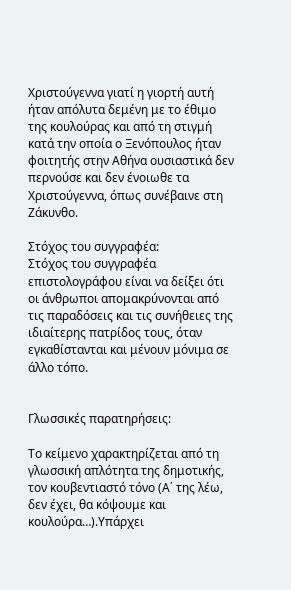Χριστούγεννα γιατί η γιορτή αυτή ήταν απόλυτα δεμένη με το έθιμο της κουλούρας και από τη στιγμή κατά την οποία ο Ξενόπουλος ήταν φοιτητής στην Αθήνα ουσιαστικά δεν περνούσε και δεν ένοιωθε τα Χριστούγεννα, όπως συνέβαινε στη Ζάκυνθο.

Στόχος του συγγραφέα:
Στόχος του συγγραφέα επιστολογράφου είναι να δείξει ότι οι άνθρωποι απομακρύνονται από τις παραδόσεις και τις συνήθειες της ιδιαίτερης πατρίδος τους, όταν εγκαθίστανται και μένουν μόνιμα σε άλλο τόπο.


Γλωσσικές παρατηρήσεις:

Το κείμενο χαρακτηρίζεται από τη γλωσσική απλότητα της δημοτικής, τον κουβεντιαστό τόνο (Α΄ της λέω, δεν έχει, θα κόψουμε και κουλούρα…).Υπάρχει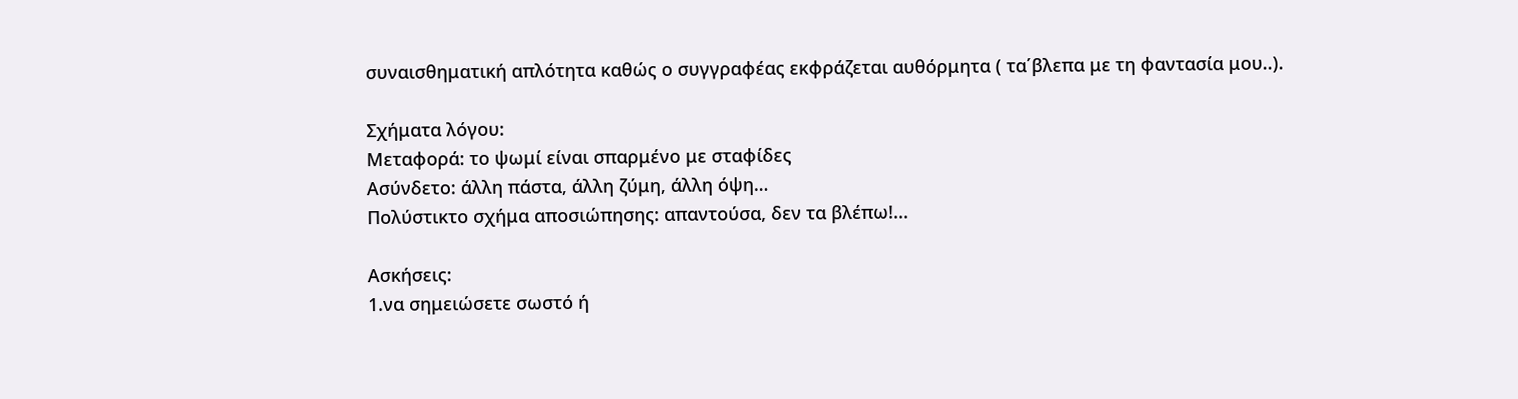συναισθηματική απλότητα καθώς ο συγγραφέας εκφράζεται αυθόρμητα ( τα΄βλεπα με τη φαντασία μου..).

Σχήματα λόγου:
Μεταφορά: το ψωμί είναι σπαρμένο με σταφίδες
Ασύνδετο: άλλη πάστα, άλλη ζύμη, άλλη όψη…
Πολύστικτο σχήμα αποσιώπησης: απαντούσα, δεν τα βλέπω!...

Ασκήσεις:
1.να σημειώσετε σωστό ή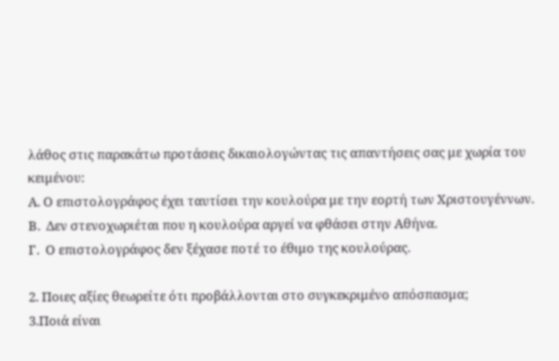λάθος στις παρακάτω προτάσεις δικαιολογώντας τις απαντήσεις σας με χωρία του κειμένου:
Α. Ο επιστολογράφος έχει ταυτίσει την κουλούρα με την εορτή των Χριστουγέννων.
Β.  Δεν στενοχωριέται που η κουλούρα αργεί να φθάσει στην Αθήνα.
Γ.  Ο επιστολογράφος δεν ξέχασε ποτέ το έθιμο της κουλούρας.

2. Ποιες αξίες θεωρείτε ότι προβάλλονται στο συγκεκριμένο απόσπασμα;
3.Ποιά είναι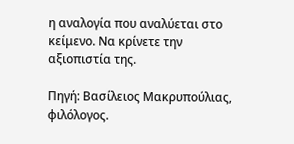η αναλογία που αναλύεται στο κείμενο. Να κρίνετε την αξιοπιστία της.

Πηγή: Βασίλειος Μακρυπούλιας, φιλόλογος.